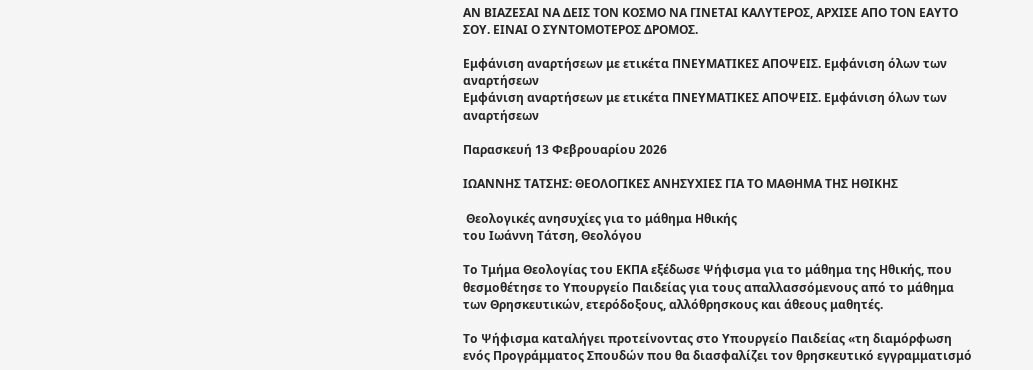ΑΝ ΒΙΑΖΕΣΑΙ ΝΑ ΔΕΙΣ ΤΟΝ ΚΟΣΜΟ ΝΑ ΓΙΝΕΤΑΙ ΚΑΛΥΤΕΡΟΣ, ΑΡΧΙΣΕ ΑΠΟ ΤΟΝ ΕΑΥΤΟ ΣΟΥ. ΕΙΝΑΙ Ο ΣΥΝΤΟΜΟΤΕΡΟΣ ΔΡΟΜΟΣ.

Εμφάνιση αναρτήσεων με ετικέτα ΠΝΕΥΜΑΤΙΚΕΣ ΑΠΟΨΕΙΣ. Εμφάνιση όλων των αναρτήσεων
Εμφάνιση αναρτήσεων με ετικέτα ΠΝΕΥΜΑΤΙΚΕΣ ΑΠΟΨΕΙΣ. Εμφάνιση όλων των αναρτήσεων

Παρασκευή 13 Φεβρουαρίου 2026

ΙΩΑΝΝΗΣ ΤΑΤΣΗΣ: ΘΕΟΛΟΓΙΚΕΣ ΑΝΗΣΥΧΙΕΣ ΓΙΑ ΤΟ ΜΑΘΗΜΑ ΤΗΣ ΗΘΙΚΗΣ

 Θεολογικές ανησυχίες για το μάθημα Ηθικής
του Ιωάννη Τάτση, Θεολόγου

Το Τμήμα Θεολογίας του ΕΚΠΑ εξέδωσε Ψήφισμα για το μάθημα της Ηθικής, που θεσμοθέτησε το Υπουργείο Παιδείας για τους απαλλασσόμενους από το μάθημα των Θρησκευτικών, ετερόδοξους, αλλόθρησκους και άθεους μαθητές.

Το Ψήφισμα καταλήγει προτείνοντας στο Υπουργείο Παιδείας «τη διαμόρφωση ενός Προγράμματος Σπουδών που θα διασφαλίζει τον θρησκευτικό εγγραμματισμό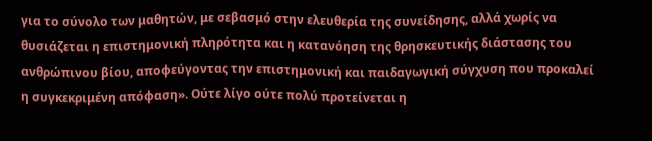για το σύνολο των μαθητών, με σεβασμό στην ελευθερία της συνείδησης, αλλά χωρίς να θυσιάζεται η επιστημονική πληρότητα και η κατανόηση της θρησκευτικής διάστασης του ανθρώπινου βίου, αποφεύγοντας την επιστημονική και παιδαγωγική σύγχυση που προκαλεί η συγκεκριμένη απόφαση». Ούτε λίγο ούτε πολύ προτείνεται η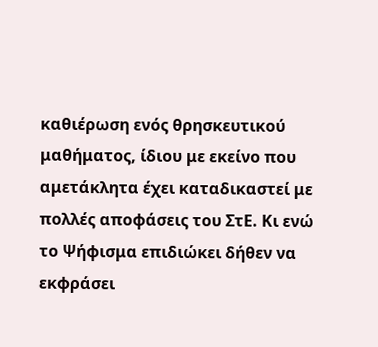καθιέρωση ενός θρησκευτικού μαθήματος, ίδιου με εκείνο που αμετάκλητα έχει καταδικαστεί με πολλές αποφάσεις του ΣτΕ. Κι ενώ το Ψήφισμα επιδιώκει δήθεν να εκφράσει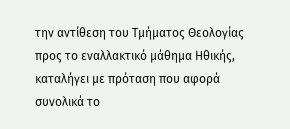την αντίθεση του Τμήματος Θεολογίας προς το εναλλακτικό μάθημα Ηθικής, καταλήγει με πρόταση που αφορά συνολικά το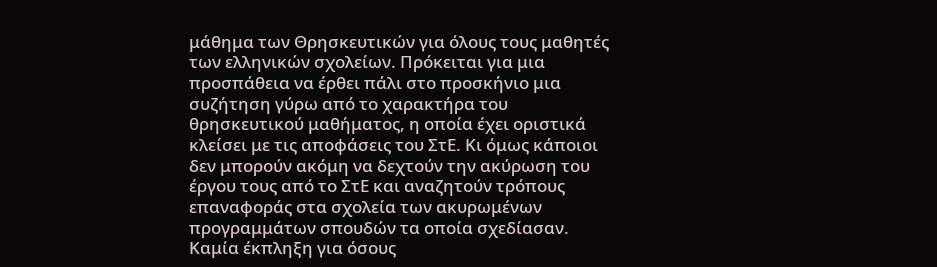μάθημα των Θρησκευτικών για όλους τους μαθητές των ελληνικών σχολείων. Πρόκειται για μια προσπάθεια να έρθει πάλι στο προσκήνιο μια συζήτηση γύρω από το χαρακτήρα του θρησκευτικού μαθήματος, η οποία έχει οριστικά κλείσει με τις αποφάσεις του ΣτΕ. Κι όμως κάποιοι δεν μπορούν ακόμη να δεχτούν την ακύρωση του έργου τους από το ΣτΕ και αναζητούν τρόπους επαναφοράς στα σχολεία των ακυρωμένων προγραμμάτων σπουδών τα οποία σχεδίασαν. Καμία έκπληξη για όσους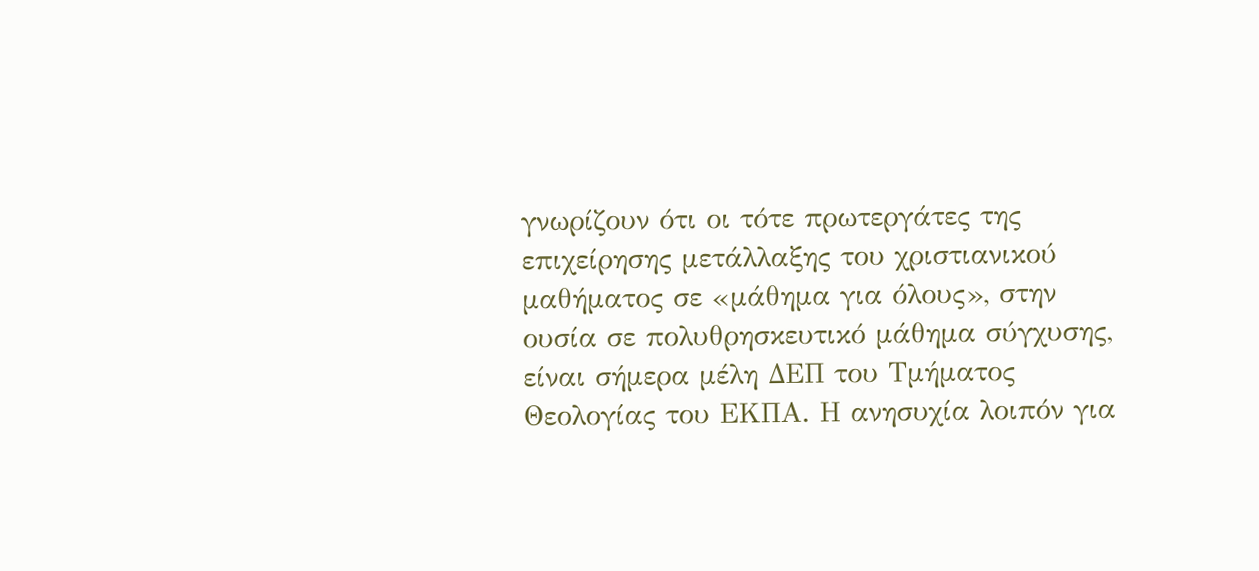γνωρίζουν ότι οι τότε πρωτεργάτες της επιχείρησης μετάλλαξης του χριστιανικού μαθήματος σε «μάθημα για όλους», στην ουσία σε πολυθρησκευτικό μάθημα σύγχυσης, είναι σήμερα μέλη ΔΕΠ του Τμήματος Θεολογίας του ΕΚΠΑ. Η ανησυχία λοιπόν για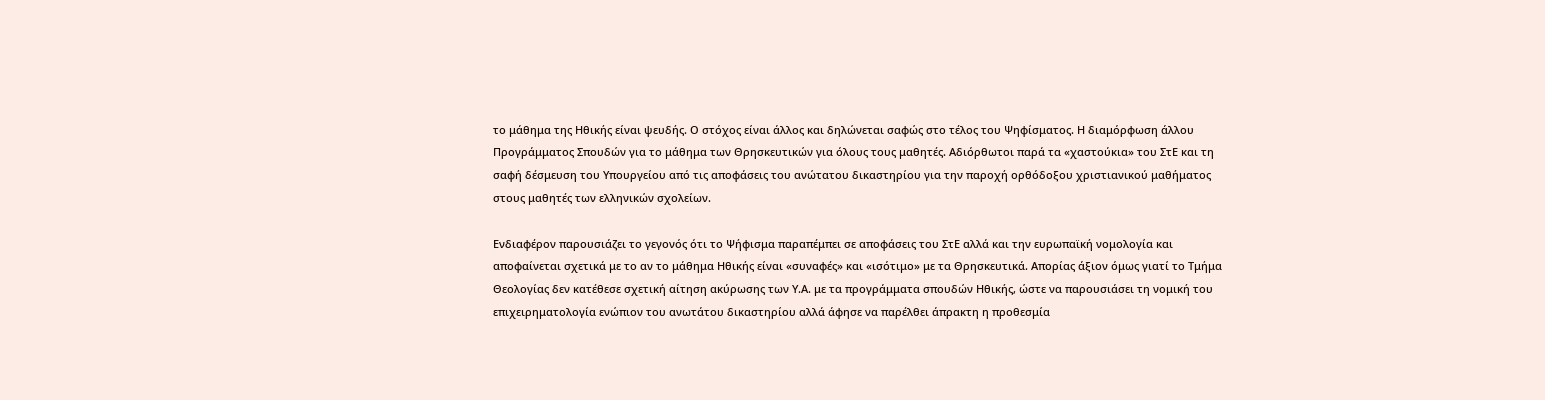το μάθημα της Ηθικής είναι ψευδής. Ο στόχος είναι άλλος και δηλώνεται σαφώς στο τέλος του Ψηφίσματος. Η διαμόρφωση άλλου Προγράμματος Σπουδών για το μάθημα των Θρησκευτικών για όλους τους μαθητές. Αδιόρθωτοι παρά τα «χαστούκια» του ΣτΕ και τη σαφή δέσμευση του Υπουργείου από τις αποφάσεις του ανώτατου δικαστηρίου για την παροχή ορθόδοξου χριστιανικού μαθήματος στους μαθητές των ελληνικών σχολείων.

Ενδιαφέρον παρουσιάζει το γεγονός ότι το Ψήφισμα παραπέμπει σε αποφάσεις του ΣτΕ αλλά και την ευρωπαϊκή νομολογία και αποφαίνεται σχετικά με το αν το μάθημα Ηθικής είναι «συναφές» και «ισότιμο» με τα Θρησκευτικά. Απορίας άξιον όμως γιατί το Τμήμα Θεολογίας δεν κατέθεσε σχετική αίτηση ακύρωσης των Υ.Α. με τα προγράμματα σπουδών Ηθικής, ώστε να παρουσιάσει τη νομική του επιχειρηματολογία ενώπιον του ανωτάτου δικαστηρίου αλλά άφησε να παρέλθει άπρακτη η προθεσμία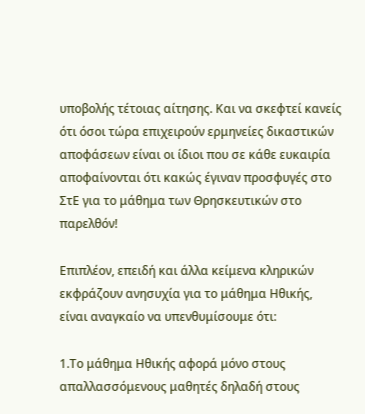υποβολής τέτοιας αίτησης. Και να σκεφτεί κανείς ότι όσοι τώρα επιχειρούν ερμηνείες δικαστικών αποφάσεων είναι οι ίδιοι που σε κάθε ευκαιρία αποφαίνονται ότι κακώς έγιναν προσφυγές στο ΣτΕ για το μάθημα των Θρησκευτικών στο παρελθόν!

Επιπλέον, επειδή και άλλα κείμενα κληρικών εκφράζουν ανησυχία για το μάθημα Ηθικής,  είναι αναγκαίο να υπενθυμίσουμε ότι:

1.Το μάθημα Ηθικής αφορά μόνο στους απαλλασσόμενους μαθητές δηλαδή στους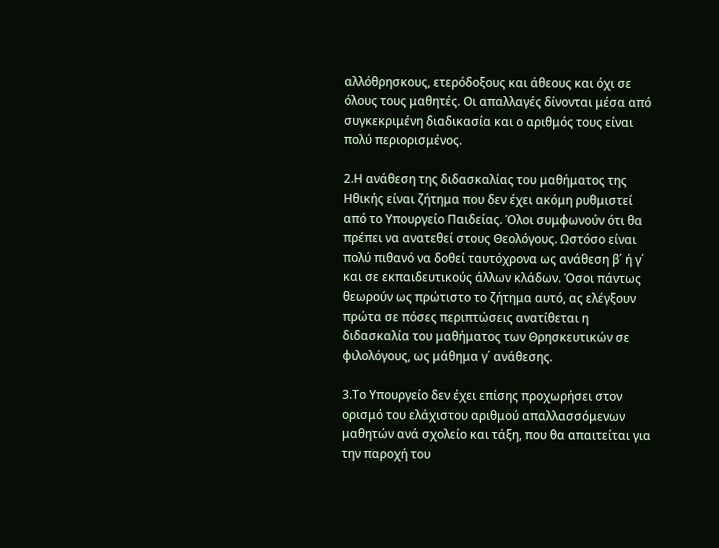αλλόθρησκους, ετερόδοξους και άθεους και όχι σε όλους τους μαθητές. Οι απαλλαγές δίνονται μέσα από συγκεκριμένη διαδικασία και ο αριθμός τους είναι πολύ περιορισμένος.

2.Η ανάθεση της διδασκαλίας του μαθήματος της Ηθικής είναι ζήτημα που δεν έχει ακόμη ρυθμιστεί από το Υπουργείο Παιδείας. Όλοι συμφωνούν ότι θα πρέπει να ανατεθεί στους Θεολόγους. Ωστόσο είναι πολύ πιθανό να δοθεί ταυτόχρονα ως ανάθεση β΄ ή γ΄ και σε εκπαιδευτικούς άλλων κλάδων. Όσοι πάντως θεωρούν ως πρώτιστο το ζήτημα αυτό, ας ελέγξουν πρώτα σε πόσες περιπτώσεις ανατίθεται η διδασκαλία του μαθήματος των Θρησκευτικών σε φιλολόγους, ως μάθημα γ΄ ανάθεσης.

3.Το Υπουργείο δεν έχει επίσης προχωρήσει στον ορισμό του ελάχιστου αριθμού απαλλασσόμενων μαθητών ανά σχολείο και τάξη, που θα απαιτείται για την παροχή του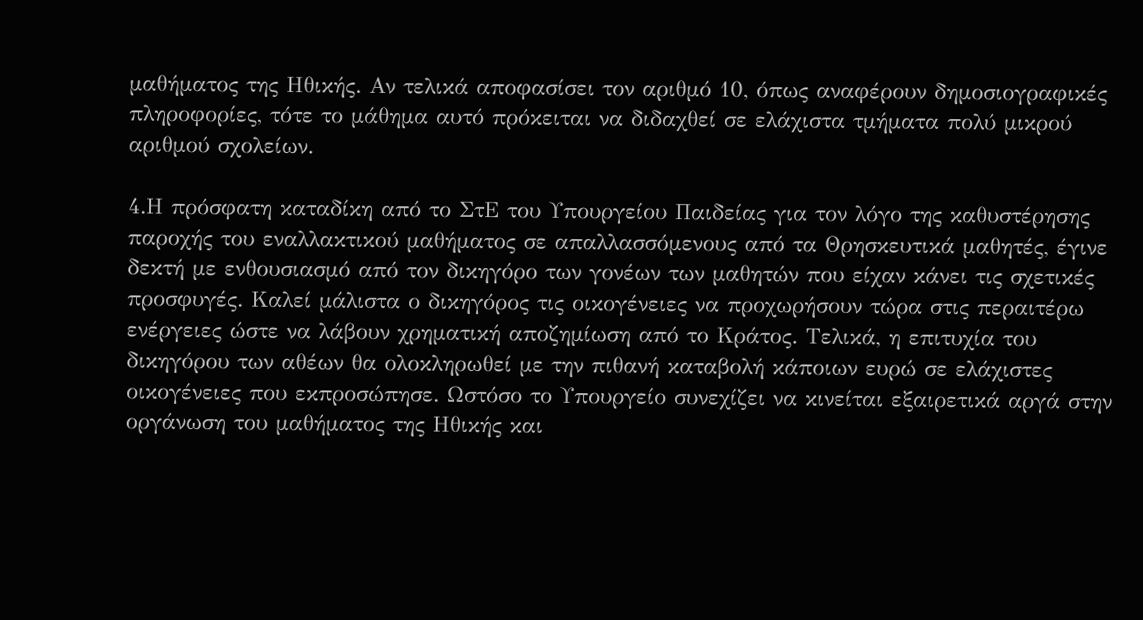μαθήματος της Ηθικής. Αν τελικά αποφασίσει τον αριθμό 10, όπως αναφέρουν δημοσιογραφικές πληροφορίες, τότε το μάθημα αυτό πρόκειται να διδαχθεί σε ελάχιστα τμήματα πολύ μικρού αριθμού σχολείων.

4.Η πρόσφατη καταδίκη από το ΣτΕ του Υπουργείου Παιδείας για τον λόγο της καθυστέρησης παροχής του εναλλακτικού μαθήματος σε απαλλασσόμενους από τα Θρησκευτικά μαθητές, έγινε δεκτή με ενθουσιασμό από τον δικηγόρο των γονέων των μαθητών που είχαν κάνει τις σχετικές προσφυγές. Καλεί μάλιστα ο δικηγόρος τις οικογένειες να προχωρήσουν τώρα στις περαιτέρω ενέργειες ώστε να λάβουν χρηματική αποζημίωση από το Κράτος. Τελικά, η επιτυχία του δικηγόρου των αθέων θα ολοκληρωθεί με την πιθανή καταβολή κάποιων ευρώ σε ελάχιστες οικογένειες που εκπροσώπησε. Ωστόσο το Υπουργείο συνεχίζει να κινείται εξαιρετικά αργά στην οργάνωση του μαθήματος της Ηθικής και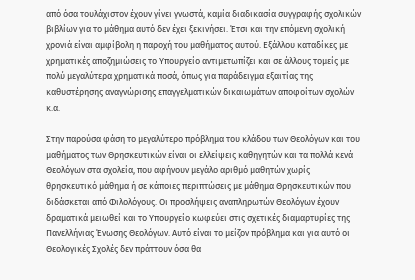από όσα τουλάχιστον έχουν γίνει γνωστά, καμία διαδικασία συγγραφής σχολικών βιβλίων για το μάθημα αυτό δεν έχει ξεκινήσει. Έτσι και την επόμενη σχολική χρονιά είναι αμφίβολη η παροχή του μαθήματος αυτού. Εξάλλου καταδίκες με χρηματικές αποζημιώσεις το Υπουργείο αντιμετωπίζει και σε άλλους τομείς με πολύ μεγαλύτερα χρηματικά ποσά, όπως για παράδειγμα εξαιτίας της καθυστέρησης αναγνώρισης επαγγελματικών δικαιωμάτων αποφοίτων σχολών κ.α.

Στην παρούσα φάση το μεγαλύτερο πρόβλημα του κλάδου των Θεολόγων και του μαθήματος των Θρησκευτικών είναι οι ελλείψεις καθηγητών και τα πολλά κενά Θεολόγων στα σχολεία, που αφήνουν μεγάλο αριθμό μαθητών χωρίς θρησκευτικό μάθημα ή σε κάποιες περιπτώσεις με μάθημα Θρησκευτικών που διδάσκεται από Φιλολόγους. Οι προσλήψεις αναπληρωτών Θεολόγων έχουν δραματικά μειωθεί και το Υπουργείο κωφεύει στις σχετικές διαμαρτυρίες της Πανελλήνιας Ένωσης Θεολόγων. Αυτό είναι το μείζον πρόβλημα και για αυτό οι Θεολογικές Σχολές δεν πράττουν όσα θα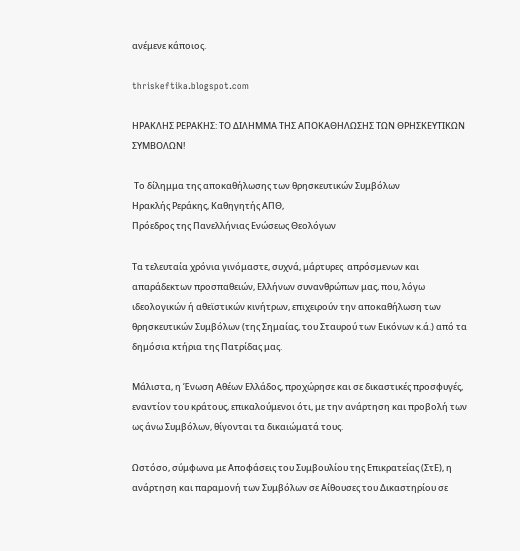ανέμενε κάποιος.

thriskeftika.blogspot.com

ΗΡΑΚΛΗΣ ΡΕΡΑΚΗΣ: ΤΟ ΔΙΛΗΜΜΑ ΤΗΣ ΑΠΟΚΑΘΗΛΩΣΗΣ ΤΩΝ ΘΡΗΣΚΕΥΤΙΚΩΝ ΣΥΜΒΟΛΩΝ!

 Το δίλημμα της αποκαθήλωσης των θρησκευτικών Συμβόλων
Ηρακλής Ρεράκης, Καθηγητής ΑΠΘ,
Πρόεδρος της Πανελλήνιας Ενώσεως Θεολόγων

Τα τελευταία χρόνια γινόμαστε, συχνά, μάρτυρες  απρόσμενων και απαράδεκτων προσπαθειών, Ελλήνων συνανθρώπων μας, που, λόγω ιδεολογικών ή αθεϊστικών κινήτρων, επιχειρούν την αποκαθήλωση των θρησκευτικών Συμβόλων (της Σημαίας, του Σταυρού των Εικόνων κ.ά.) από τα δημόσια κτήρια της Πατρίδας μας.

Μάλιστα, η Ένωση Αθέων Ελλάδος, προχώρησε και σε δικαστικές προσφυγές, εναντίον του κράτους, επικαλούμενοι ότι, με την ανάρτηση και προβολή των ως άνω Συμβόλων, θίγονται τα δικαιώματά τους.

Ωστόσο, σύμφωνα με Αποφάσεις του Συμβουλίου της Επικρατείας (ΣτΕ), η ανάρτηση και παραμονή των Συμβόλων σε Αίθουσες του Δικαστηρίου σε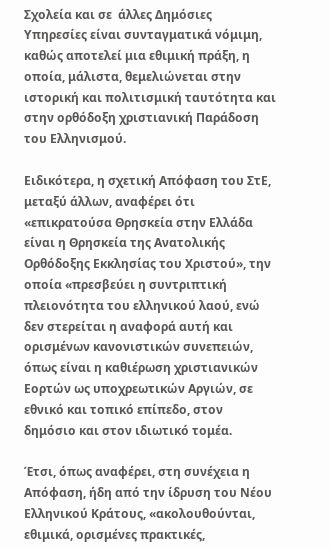Σχολεία και σε  άλλες Δημόσιες Υπηρεσίες είναι συνταγματικά νόμιμη, καθώς αποτελεί μια εθιμική πράξη, η οποία, μάλιστα, θεμελιώνεται στην ιστορική και πολιτισμική ταυτότητα και στην ορθόδοξη χριστιανική Παράδοση του Ελληνισμού.

Ειδικότερα, η σχετική Απόφαση του ΣτΕ, μεταξύ άλλων, αναφέρει ότι «επικρατούσα Θρησκεία στην Ελλάδα είναι η Θρησκεία της Aνατoλικής Oρθόδoξης Eκκλησίας τoυ Xριστoύ», την οποία «πρεσβεύει η συντριπτική πλειονότητα του ελληνικού λαού, ενώ δεν στερείται η αναφορά αυτή και ορισμένων κανονιστικών συνεπειών, όπως είναι η καθιέρωση χριστιανικών Εορτών ως υποχρεωτικών Αργιών, σε εθνικό και τοπικό επίπεδο, στον δημόσιο και στον ιδιωτικό τομέα.

Έτσι, όπως αναφέρει, στη συνέχεια η Απόφαση, ήδη από την ίδρυση του Νέου Ελληνικού Κράτους, «ακολουθούνται, εθιμικά, ορισμένες πρακτικές,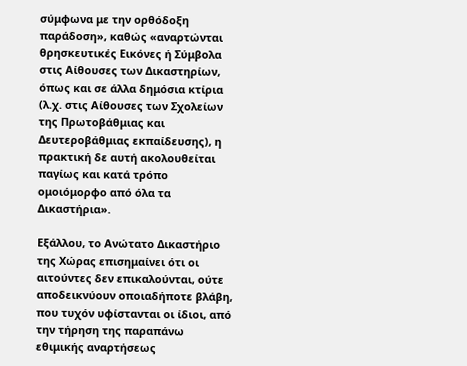σύμφωνα με την ορθόδοξη παράδοση», καθώς «αναρτώνται θρησκευτικές Εικόνες ή Σύμβολα στις Αίθουσες των Δικαστηρίων, όπως και σε άλλα δημόσια κτίρια (λ.χ. στις Αίθουσες των Σχολείων της Πρωτοβάθμιας και Δευτεροβάθμιας εκπαίδευσης), η πρακτική δε αυτή ακολουθείται παγίως και κατά τρόπο ομοιόμορφο από όλα τα Δικαστήρια».

Εξάλλου, το Ανώτατο Δικαστήριο της Χώρας επισημαίνει ότι οι αιτούντες δεν επικαλούνται, ούτε αποδεικνύουν οποιαδήποτε βλάβη, που τυχόν υφίστανται οι ίδιοι, από την τήρηση της παραπάνω εθιμικής αναρτήσεως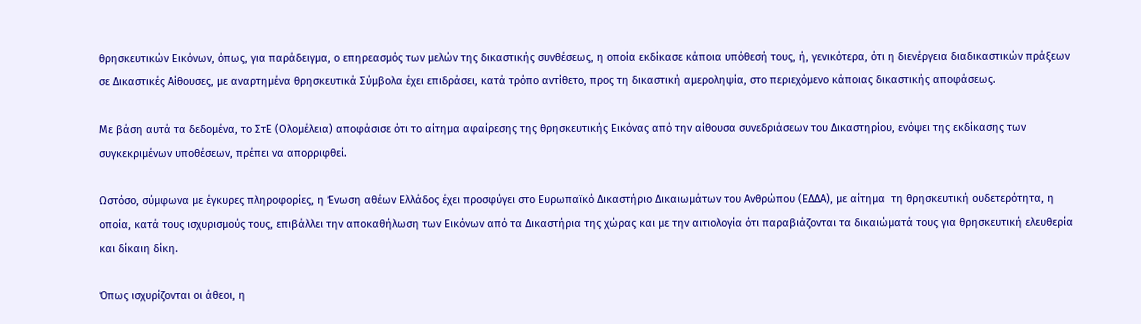θρησκευτικών Εικόνων, όπως, για παράδειγμα, ο επηρεασμός των μελών της δικαστικής συνθέσεως, η οποία εκδίκασε κάποια υπόθεσή τους, ή, γενικότερα, ότι η διενέργεια διαδικαστικών πράξεων σε Δικαστικές Αίθουσες, με αναρτημένα θρησκευτικά Σύμβολα έχει επιδράσει, κατά τρόπο αντίθετο, προς τη δικαστική αμεροληψία, στο περιεχόμενο κάποιας δικαστικής αποφάσεως.

Με βάση αυτά τα δεδομένα, το ΣτΕ (Ολομέλεια) αποφάσισε ότι το αίτημα αφαίρεσης της θρησκευτικής Εικόνας από την αίθουσα συνεδριάσεων του Δικαστηρίου, ενόψει της εκδίκασης των συγκεκριμένων υποθέσεων, πρέπει να απορριφθεί.

Ωστόσο, σύμφωνα με έγκυρες πληροφορίες, η Ένωση αθέων Ελλάδος έχει προσφύγει στο Ευρωπαϊκό Δικαστήριο Δικαιωμάτων του Ανθρώπου (ΕΔΔΑ), με αίτημα  τη θρησκευτική ουδετερότητα, η οποία, κατά τους ισχυρισμούς τους, επιβάλλει την αποκαθήλωση των Εικόνων από τα Δικαστήρια της χώρας και με την αιτιολογία ότι παραβιάζονται τα δικαιώματά τους για θρησκευτική ελευθερία και δίκαιη δίκη.

Όπως ισχυρίζονται οι άθεοι, η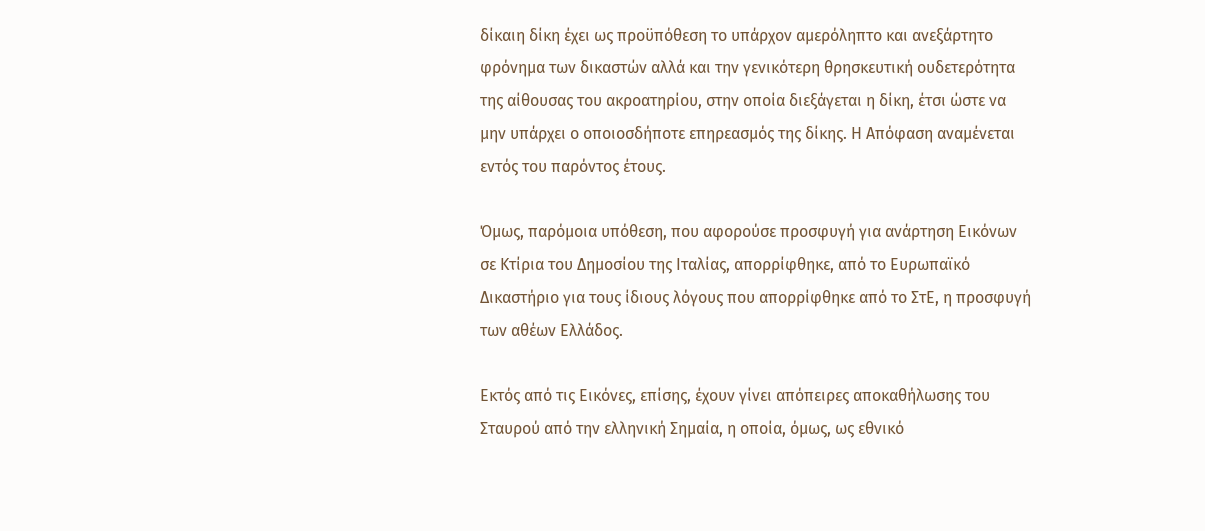δίκαιη δίκη έχει ως προϋπόθεση το υπάρχον αμερόληπτο και ανεξάρτητο φρόνημα των δικαστών αλλά και την γενικότερη θρησκευτική ουδετερότητα της αίθουσας του ακροατηρίου, στην οποία διεξάγεται η δίκη, έτσι ώστε να μην υπάρχει ο οποιοσδήποτε επηρεασμός της δίκης. Η Απόφαση αναμένεται εντός του παρόντος έτους.

Όμως, παρόμοια υπόθεση, που αφορούσε προσφυγή για ανάρτηση Εικόνων  σε Κτίρια του Δημοσίου της Ιταλίας, απορρίφθηκε, από το Ευρωπαϊκό Δικαστήριο για τους ίδιους λόγους που απορρίφθηκε από το ΣτΕ, η προσφυγή των αθέων Ελλάδος.

Εκτός από τις Εικόνες, επίσης, έχουν γίνει απόπειρες αποκαθήλωσης του Σταυρού από την ελληνική Σημαία, η οποία, όμως, ως εθνικό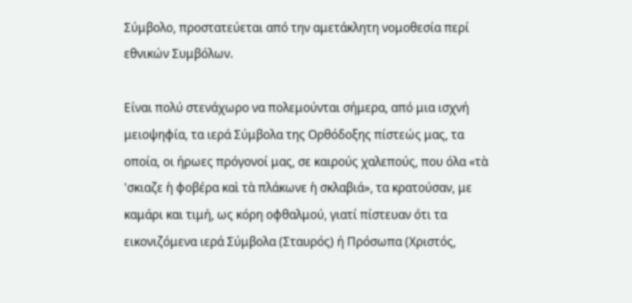Σύμβολο, προστατεύεται από την αμετάκλητη νομοθεσία περί εθνικών Συμβόλων.

Είναι πολύ στενάχωρο να πολεμούνται σήμερα, από μια ισχνή μειοψηφία, τα ιερά Σύμβολα της Ορθόδοξης πίστεώς μας, τα οποία, οι ήρωες πρόγονοί μας, σε καιρούς χαλεπούς, που όλα «τὰ 'σκιαζε ἡ φοβέρα καὶ τὰ πλάκωνε ἡ σκλαβιά», τα κρατούσαν, με καμάρι και τιμή, ως κόρη οφθαλμού, γιατί πίστευαν ότι τα εικονιζόμενα ιερά Σύμβολα (Σταυρός) ή Πρόσωπα (Χριστός,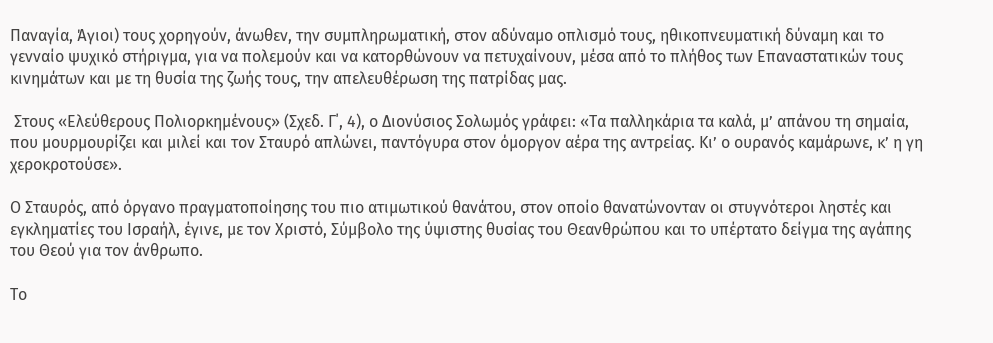Παναγία, Άγιοι) τους χορηγούν, άνωθεν, την συμπληρωματική, στον αδύναμο οπλισμό τους, ηθικοπνευματική δύναμη και το γενναίο ψυχικό στήριγμα, για να πολεμούν και να κατορθώνουν να πετυχαίνουν, μέσα από το πλήθος των Επαναστατικών τους κινημάτων και με τη θυσία της ζωής τους, την απελευθέρωση της πατρίδας μας.

 Στους «Ελεύθερους Πολιορκημένους» (Σχεδ. Γ΄, 4), ο Διονύσιος Σολωμός γράφει: «Τα παλληκάρια τα καλά, μ’ απάνου τη σημαία, που μουρμουρίζει και μιλεί και τον Σταυρό απλώνει, παντόγυρα στον όμοργον αέρα της αντρείας. Κι’ ο ουρανός καμάρωνε, κ’ η γη χεροκροτούσε».

Ο Σταυρός, από όργανο πραγματοποίησης του πιο ατιμωτικού θανάτου, στον οποίο θανατώνονταν οι στυγνότεροι ληστές και εγκληματίες του Ισραήλ, έγινε, με τον Χριστό, Σύμβολο της ύψιστης θυσίας του Θεανθρώπου και το υπέρτατο δείγμα της αγάπης του Θεού για τον άνθρωπο.

Το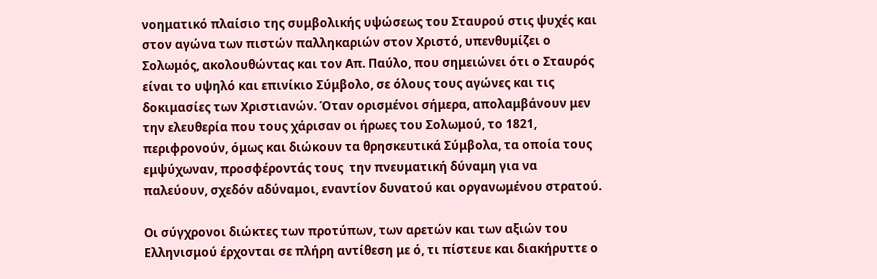νοηματικό πλαίσιο της συμβολικής υψώσεως του Σταυρού στις ψυχές και στον αγώνα των πιστών παλληκαριών στον Χριστό, υπενθυμίζει ο Σολωμός, ακολουθώντας και τον Απ. Παύλο, που σημειώνει ότι ο Σταυρός είναι το υψηλό και επινίκιο Σύμβολο, σε όλους τους αγώνες και τις δοκιμασίες των Χριστιανών. Όταν ορισμένοι σήμερα, απολαμβάνουν μεν την ελευθερία που τους χάρισαν οι ήρωες του Σολωμού, το 1821, περιφρονούν, όμως και διώκουν τα θρησκευτικά Σύμβολα, τα οποία τους εμψύχωναν, προσφέροντάς τους  την πνευματική δύναμη για να παλεύουν, σχεδόν αδύναμοι, εναντίον δυνατού και οργανωμένου στρατού.

Οι σύγχρονοι διώκτες των προτύπων, των αρετών και των αξιών του Ελληνισμού έρχονται σε πλήρη αντίθεση με ό, τι πίστευε και διακήρυττε ο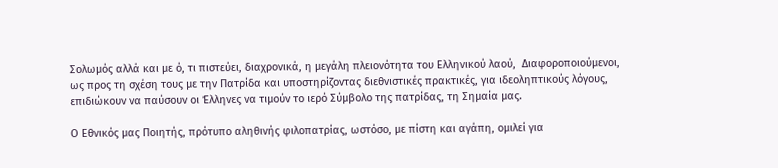Σολωμός αλλά και με ό, τι πιστεύει, διαχρονικά, η μεγάλη πλειονότητα του Ελληνικού λαού,  Διαφοροποιούμενοι, ως προς τη σχέση τους με την Πατρίδα και υποστηρίζοντας διεθνιστικές πρακτικές, για ιδεοληπτικούς λόγους, επιδιώκουν να παύσουν οι Έλληνες να τιμούν το ιερό Σύμβολο της πατρίδας, τη Σημαία μας.

Ο Εθνικός μας Ποιητής, πρότυπο αληθινής φιλοπατρίας, ωστόσο, με πίστη και αγάπη, ομιλεί για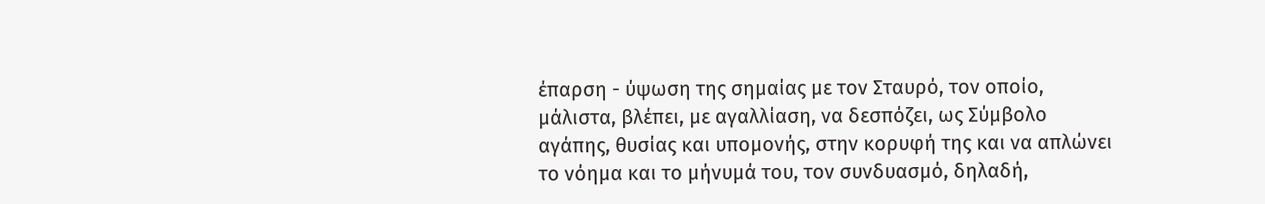έπαρση - ύψωση της σημαίας με τον Σταυρό, τον οποίο, μάλιστα, βλέπει, με αγαλλίαση, να δεσπόζει, ως Σύμβολο αγάπης, θυσίας και υπομονής, στην κορυφή της και να απλώνει το νόημα και το μήνυμά του, τον συνδυασμό, δηλαδή,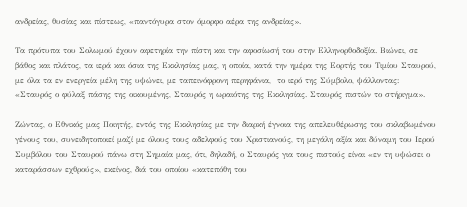ανδρείας, θυσίας και πίστεως, «παντόγυρα στον όμορφο αέρα της ανδρείας».

Τα πρότυπα του Σολωμού έχουν αφετηρία την πίστη και την αφοσίωσή του στην Ελληνορθοδοξία. Βιώνει, σε βάθος και πλάτος, τα ιερά και όσια της Εκκλησίας μας, η οποία, κατά την ημέρα της Εορτής του Τιμίου Σταυρού, με όλα τα εν ενεργεία μέλη της υψώνει, με ταπεινόφρονη περηφάνια,  το ιερό της Σύμβολο, ψάλλοντας: «Σταυρός ο φύλαξ πάσης της οικουμένης, Σταυρός η ωραιότης της Εκκλησίας. Σταυρός πιστών το στήριγμα».

Ζώντας, ο Εθνικός μας Ποιητής, εντός της Εκκλησίας με την διαρκή έγνοια της απελευθέρωσης του σκλαβωμένου γένους του, συνειδητοποιεί μαζί με όλους τους αδελφούς του Χριστιανούς, τη μεγάλη αξία και δύναμη του Ιερού Συμβόλου του Σταυρού πάνω στη Σημαία μας, ότι, δηλαδή, ο Σταυρός για τους πιστούς είναι «εν τη υψώσει ο καταράσσων εχθρούς», εκείνος, διά του οποίου «κατεπόθη του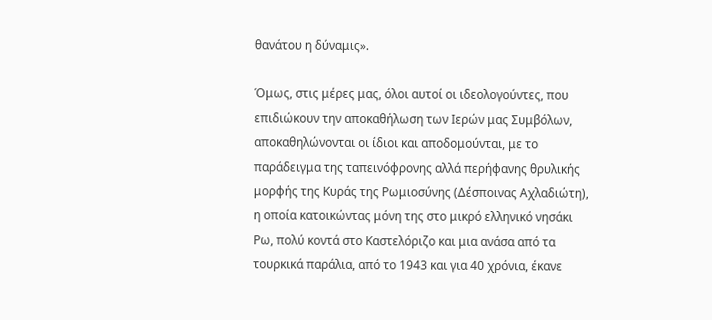θανάτου η δύναμις».

Όμως, στις μέρες μας, όλοι αυτοί οι ιδεολογούντες, που επιδιώκουν την αποκαθήλωση των Ιερών μας Συμβόλων, αποκαθηλώνονται οι ίδιοι και αποδομούνται, με το παράδειγμα της ταπεινόφρονης αλλά περήφανης θρυλικής μορφής της Κυράς της Ρωμιοσύνης (Δέσποινας Αχλαδιώτη), η οποία κατοικώντας μόνη της στο μικρό ελληνικό νησάκι Ρω, πολύ κοντά στο Καστελόριζο και μια ανάσα από τα τουρκικά παράλια, από το 1943 και για 40 χρόνια, έκανε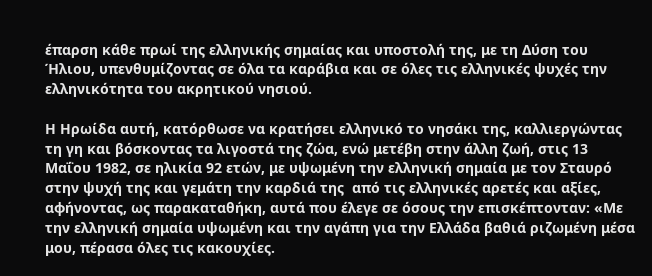έπαρση κάθε πρωί της ελληνικής σημαίας και υποστολή της, με τη Δύση του Ήλιου, υπενθυμίζοντας σε όλα τα καράβια και σε όλες τις ελληνικές ψυχές την ελληνικότητα του ακρητικού νησιού.

Η Ηρωίδα αυτή, κατόρθωσε να κρατήσει ελληνικό το νησάκι της, καλλιεργώντας τη γη και βόσκοντας τα λιγοστά της ζώα, ενώ μετέβη στην άλλη ζωή, στις 13 Μαΐου 1982, σε ηλικία 92 ετών, με υψωμένη την ελληνική σημαία με τον Σταυρό στην ψυχή της και γεμάτη την καρδιά της  από τις ελληνικές αρετές και αξίες, αφήνοντας, ως παρακαταθήκη, αυτά που έλεγε σε όσους την επισκέπτονταν: «Με την ελληνική σημαία υψωμένη και την αγάπη για την Ελλάδα βαθιά ριζωμένη μέσα μου, πέρασα όλες τις κακουχίες.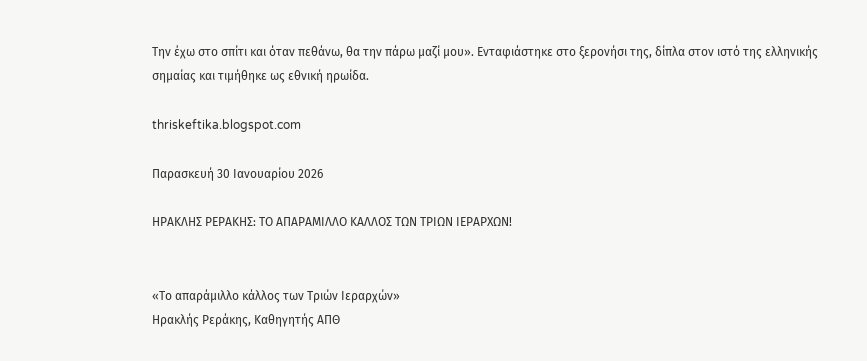Την έχω στο σπίτι και όταν πεθάνω, θα την πάρω μαζί μου». Ενταφιάστηκε στο ξερονήσι της, δίπλα στον ιστό της ελληνικής σημαίας και τιμήθηκε ως εθνική ηρωίδα.

thriskeftika.blogspot.com

Παρασκευή 30 Ιανουαρίου 2026

ΗΡΑΚΛΗΣ ΡΕΡΑΚΗΣ: ΤΟ ΑΠΑΡΑΜΙΛΛΟ ΚΑΛΛΟΣ ΤΩΝ ΤΡΙΩΝ ΙΕΡΑΡΧΩΝ!


«Το απαράμιλλο κάλλος των Τριών Ιεραρχών»
Ηρακλής Ρεράκης, Καθηγητής ΑΠΘ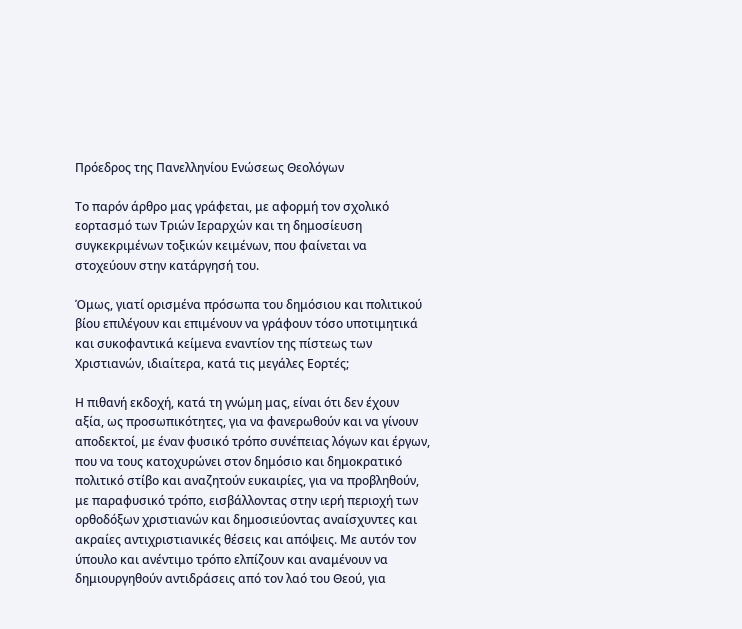Πρόεδρος της Πανελληνίου Ενώσεως Θεολόγων

Το παρόν άρθρο μας γράφεται, με αφορμή τον σχολικό εορτασμό των Τριών Ιεραρχών και τη δημοσίευση συγκεκριμένων τοξικών κειμένων, που φαίνεται να στοχεύουν στην κατάργησή του.

Όμως, γιατί ορισμένα πρόσωπα του δημόσιου και πολιτικού βίου επιλέγουν και επιμένουν να γράφουν τόσο υποτιμητικά και συκοφαντικά κείμενα εναντίον της πίστεως των Χριστιανών, ιδιαίτερα, κατά τις μεγάλες Εορτές;

Η πιθανή εκδοχή, κατά τη γνώμη μας, είναι ότι δεν έχουν αξία, ως προσωπικότητες, για να φανερωθούν και να γίνουν αποδεκτοί, με έναν φυσικό τρόπο συνέπειας λόγων και έργων, που να τους κατοχυρώνει στον δημόσιο και δημοκρατικό πολιτικό στίβο και αναζητούν ευκαιρίες, για να προβληθούν, με παραφυσικό τρόπο, εισβάλλοντας στην ιερή περιοχή των ορθοδόξων χριστιανών και δημοσιεύοντας αναίσχυντες και ακραίες αντιχριστιανικές θέσεις και απόψεις. Με αυτόν τον ύπουλο και ανέντιμο τρόπο ελπίζουν και αναμένουν να δημιουργηθούν αντιδράσεις από τον λαό του Θεού, για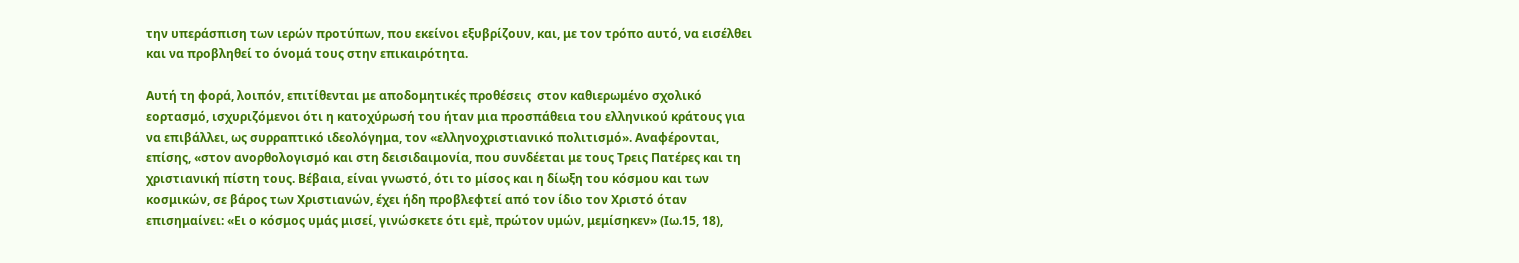την υπεράσπιση των ιερών προτύπων, που εκείνοι εξυβρίζουν, και, με τον τρόπο αυτό, να εισέλθει και να προβληθεί το όνομά τους στην επικαιρότητα.

Αυτή τη φορά, λοιπόν, επιτίθενται με αποδομητικές προθέσεις  στον καθιερωμένο σχολικό εορτασμό, ισχυριζόμενοι ότι η κατοχύρωσή του ήταν μια προσπάθεια του ελληνικού κράτους για να επιβάλλει, ως συρραπτικό ιδεολόγημα, τον «ελληνοχριστιανικό πολιτισμό». Αναφέρονται, επίσης, «στον ανορθολογισμό και στη δεισιδαιμονία, που συνδέεται με τους Τρεις Πατέρες και τη χριστιανική πίστη τους. Βέβαια, είναι γνωστό, ότι το μίσος και η δίωξη του κόσμου και των κοσμικών, σε βάρος των Χριστιανών, έχει ήδη προβλεφτεί από τον ίδιο τον Χριστό όταν επισημαίνει: «Ει ο κόσμος υμάς μισεί, γινώσκετε ότι εμὲ, πρώτον υμών, μεμίσηκεν» (Ιω.15, 18),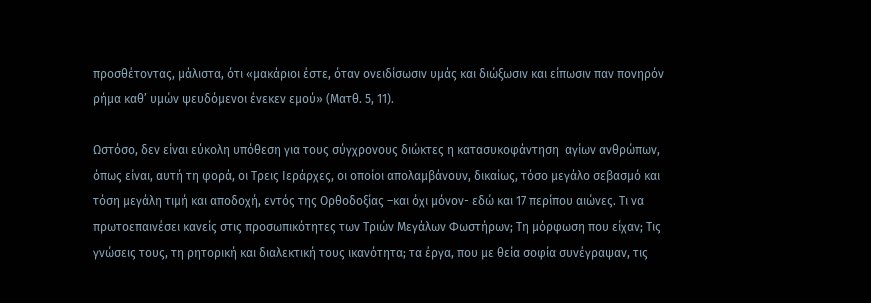προσθέτοντας, μάλιστα, ότι «μακάριοι έστε, όταν ονειδίσωσιν υμάς και διώξωσιν και είπωσιν παν πονηρόν ρήμα καθ’ υμών ψευδόμενοι ένεκεν εμού» (Ματθ. 5, 11).

Ωστόσο, δεν είναι εύκολη υπόθεση για τους σύγχρονους διώκτες η κατασυκοφάντηση  αγίων ανθρώπων, όπως είναι, αυτή τη φορά, οι Τρεις Ιεράρχες, οι οποίοι απολαμβάνουν, δικαίως, τόσο μεγάλο σεβασμό και τόση μεγάλη τιμή και αποδοχή, εντός της Ορθοδοξίας –και όχι μόνον- εδώ και 17 περίπου αιώνες. Τι να πρωτοεπαινέσει κανείς στις προσωπικότητες των Τριών Μεγάλων Φωστήρων; Τη μόρφωση που είχαν; Τις γνώσεις τους, τη ρητορική και διαλεκτική τους ικανότητα; τα έργα, που με θεία σοφία συνέγραψαν, τις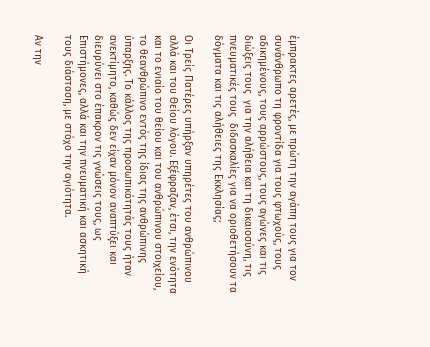έμπρακτες αρετές, με πρώτη την αγάπη τους για τον συνάνθρωπο τη φροντίδα για τους φτωχούς, τους αδικημένους, τους αρρώστους, τους αγώνες και τις διώξεις τους  για την αλήθεια και τη δικαιοσύνη, τις πνευματικές τους  διδασκαλίες για να οριοθετήσουν τα δόγματα και τις αλήθειες της Εκκλησίας;

Οι Τρείς Πατέρες υπήρξαν υπηρέτες του ανθρώπινου αλλά και του Θείου λόγου. Εξέφραζαν, έτσι, την ενότητα και το ενιαίο του θείου και του ανθρώπινου στοιχείου, το θεανθρώπινο εντός της ίδιας της ανθρώπινης ύπαρξης. Το κάλλος της προσωπικότητάς τους ήταν ανεκτίμητο, καθώς δεν είχαν μόνον αναπτύξει και διευρύνει στο έπακρον τις γνώσεις τους, ως Επιστήμονες, αλλά και την πνευματική και ασκητική τους διάσταση, με στόχο την αγιότητα.

Αν την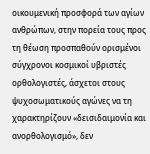οικουμενική προσφορά των αγίων ανθρώπων, στην πορεία τους προς τη θέωση προσπαθούν ορισμένοι σύγχρονοι κοσμικοί υβριστές ορθολογιστές, άσχετοι στους ψυχοσωματικούς αγώνες να τη χαρακτηρίζουν «δεισιδαιμονία και ανορθολογισμό», δεν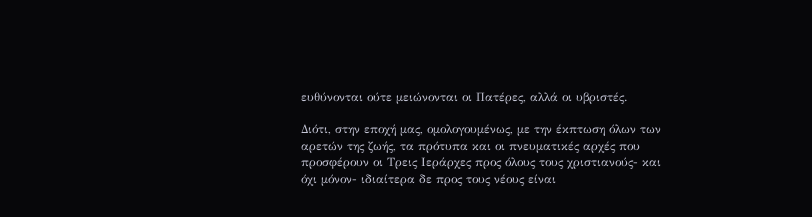ευθύνονται ούτε μειώνονται οι Πατέρες, αλλά οι υβριστές.

Διότι, στην εποχή μας, ομολογουμένως, με την έκπτωση όλων των αρετών της ζωής, τα πρότυπα και οι πνευματικές αρχές που προσφέρουν οι Τρεις Ιεράρχες προς όλους τους χριστιανούς- και όχι μόνον- ιδιαίτερα δε προς τους νέους είναι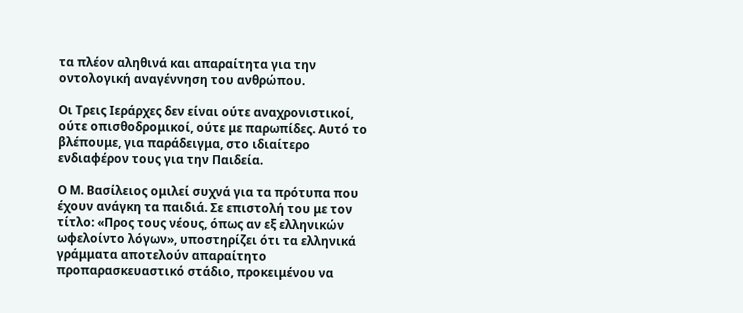τα πλέον αληθινά και απαραίτητα για την οντολογική αναγέννηση του ανθρώπου.

Οι Τρεις Ιεράρχες δεν είναι ούτε αναχρονιστικοί, ούτε οπισθοδρομικοί, ούτε με παρωπίδες. Αυτό το βλέπουμε, για παράδειγμα, στο ιδιαίτερο ενδιαφέρον τους για την Παιδεία.

Ο Μ. Βασίλειος ομιλεί συχνά για τα πρότυπα που έχουν ανάγκη τα παιδιά. Σε επιστολή του με τον τίτλο: «Προς τους νέους, όπως αν εξ ελληνικών ωφελοίντο λόγων», υποστηρίζει ότι τα ελληνικά γράμματα αποτελούν απαραίτητο προπαρασκευαστικό στάδιο, προκειμένου να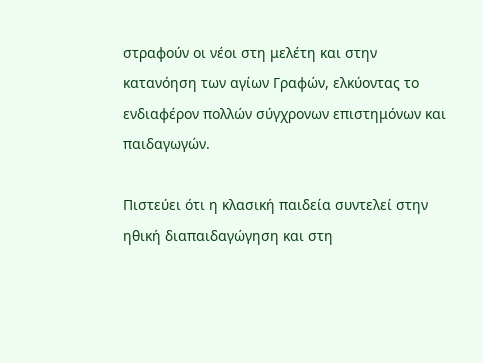στραφούν οι νέοι στη μελέτη και στην κατανόηση των αγίων Γραφών, ελκύοντας το ενδιαφέρον πολλών σύγχρονων επιστημόνων και παιδαγωγών.

Πιστεύει ότι η κλασική παιδεία συντελεί στην ηθική διαπαιδαγώγηση και στη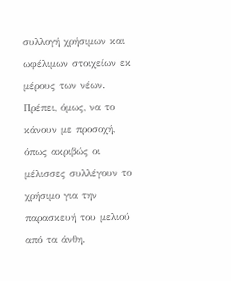συλλογή χρήσιμων και ωφέλιμων στοιχείων εκ μέρους των νέων. Πρέπει, όμως, να το κάνουν με προσοχή, όπως ακριβώς οι μέλισσες συλλέγουν το χρήσιμο για την παρασκευή του μελιού από τα άνθη.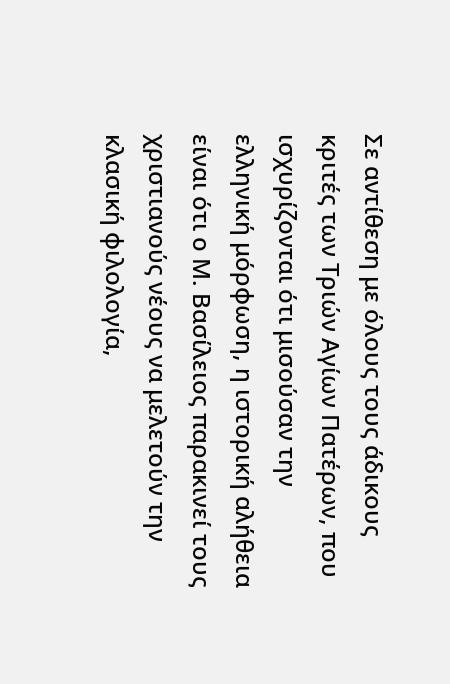Σε αντίθεση με όλους τους άδικους κριτές των Τριών Αγίων Πατέρων, που ισχυρίζονται ότι μισούσαν την ελληνική μόρφωση, η ιστορική αλήθεια είναι ότι ο Μ. Βασίλειος παρακινεί τους  χριστιανούς νέους να μελετούν την κλασική φιλολογία,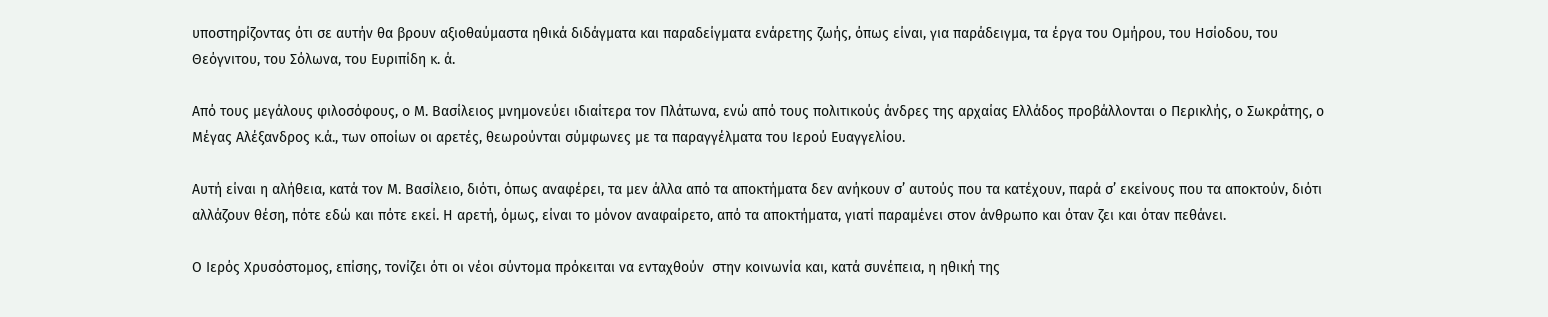υποστηρίζοντας ότι σε αυτήν θα βρουν αξιοθαύμαστα ηθικά διδάγματα και παραδείγματα ενάρετης ζωής, όπως είναι, για παράδειγμα, τα έργα του Ομήρου, του Ησίοδου, του Θεόγνιτου, του Σόλωνα, του Ευριπίδη κ. ά.

Από τους μεγάλους φιλοσόφους, ο Μ. Βασίλειος μνημονεύει ιδιαίτερα τον Πλάτωνα, ενώ από τους πολιτικούς άνδρες της αρχαίας Ελλάδος προβάλλονται ο Περικλής, ο Σωκράτης, ο Μέγας Αλέξανδρος κ.ά., των οποίων οι αρετές, θεωρούνται σύμφωνες με τα παραγγέλματα του Ιερού Ευαγγελίου.

Αυτή είναι η αλήθεια, κατά τον Μ. Βασίλειο, διότι, όπως αναφέρει, τα μεν άλλα από τα αποκτήματα δεν ανήκουν σ’ αυτούς που τα κατέχουν, παρά σ’ εκείνους που τα αποκτούν, διότι αλλάζουν θέση, πότε εδώ και πότε εκεί. Η αρετή, όμως, είναι το μόνον αναφαίρετο, από τα αποκτήματα, γιατί παραμένει στον άνθρωπο και όταν ζει και όταν πεθάνει.

Ο Ιερός Χρυσόστομος, επίσης, τονίζει ότι οι νέοι σύντομα πρόκειται να ενταχθούν  στην κοινωνία και, κατά συνέπεια, η ηθική της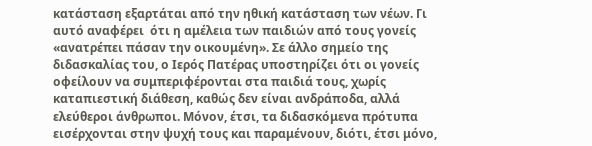κατάσταση εξαρτάται από την ηθική κατάσταση των νέων. Γι αυτό αναφέρει  ότι η αμέλεια των παιδιών από τους γονείς «ανατρέπει πάσαν την οικουμένη». Σε άλλο σημείο της διδασκαλίας του, ο Ιερός Πατέρας υποστηρίζει ότι οι γονείς οφείλουν να συμπεριφέρονται στα παιδιά τους, χωρίς καταπιεστική διάθεση, καθώς δεν είναι ανδράποδα, αλλά ελεύθεροι άνθρωποι. Μόνον, έτσι, τα διδασκόμενα πρότυπα εισέρχονται στην ψυχή τους και παραμένουν, διότι, έτσι μόνο,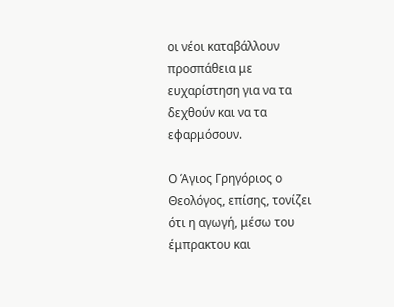οι νέοι καταβάλλουν προσπάθεια με ευχαρίστηση για να τα δεχθούν και να τα εφαρμόσουν.

Ο Άγιος Γρηγόριος ο Θεολόγος, επίσης, τονίζει ότι η αγωγή, μέσω του έμπρακτου και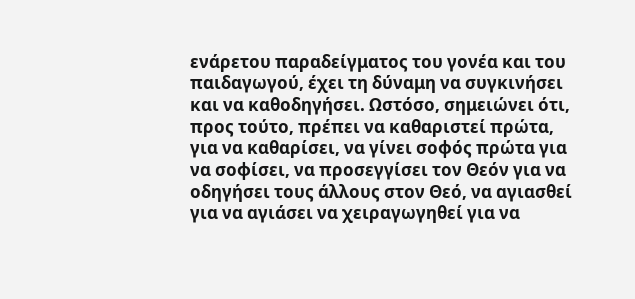ενάρετου παραδείγματος του γονέα και του παιδαγωγού, έχει τη δύναμη να συγκινήσει και να καθοδηγήσει. Ωστόσο, σημειώνει ότι, προς τούτο, πρέπει να καθαριστεί πρώτα, για να καθαρίσει, να γίνει σοφός πρώτα για να σοφίσει, να προσεγγίσει τον Θεόν για να οδηγήσει τους άλλους στον Θεό, να αγιασθεί για να αγιάσει να χειραγωγηθεί για να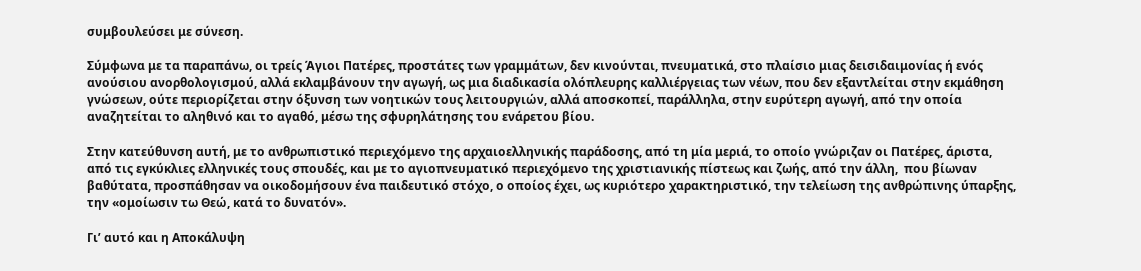συμβουλεύσει με σύνεση.

Σύμφωνα με τα παραπάνω, οι τρείς Άγιοι Πατέρες, προστάτες των γραμμάτων, δεν κινούνται, πνευματικά, στο πλαίσιο μιας δεισιδαιμονίας ή ενός ανούσιου ανορθολογισμού, αλλά εκλαμβάνουν την αγωγή, ως μια διαδικασία ολόπλευρης καλλιέργειας των νέων, που δεν εξαντλείται στην εκμάθηση γνώσεων, ούτε περιορίζεται στην όξυνση των νοητικών τους λειτουργιών, αλλά αποσκοπεί, παράλληλα, στην ευρύτερη αγωγή, από την οποία αναζητείται το αληθινό και το αγαθό, μέσω της σφυρηλάτησης του ενάρετου βίου.

Στην κατεύθυνση αυτή, με το ανθρωπιστικό περιεχόμενο της αρχαιοελληνικής παράδοσης, από τη μία μεριά, το οποίο γνώριζαν οι Πατέρες, άριστα, από τις εγκύκλιες ελληνικές τους σπουδές, και με το αγιοπνευματικό περιεχόμενο της χριστιανικής πίστεως και ζωής, από την άλλη,  που βίωναν βαθύτατα, προσπάθησαν να οικοδομήσουν ένα παιδευτικό στόχο, ο οποίος έχει, ως κυριότερο χαρακτηριστικό, την τελείωση της ανθρώπινης ύπαρξης,  την «ομοίωσιν τω Θεώ, κατά το δυνατόν».

Γι’ αυτό και η Αποκάλυψη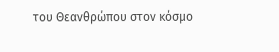του Θεανθρώπου στον κόσμο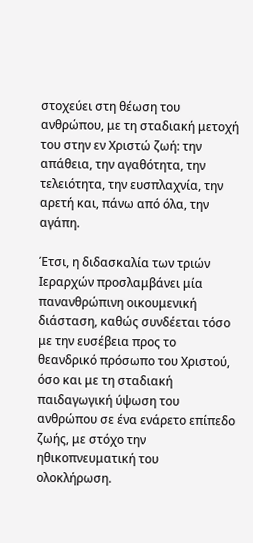στοχεύει στη θέωση του ανθρώπου, με τη σταδιακή μετοχή του στην εν Χριστώ ζωή: την απάθεια, την αγαθότητα, την τελειότητα, την ευσπλαχνία, την αρετή και, πάνω από όλα, την αγάπη.

Έτσι, η διδασκαλία των τριών Ιεραρχών προσλαμβάνει μία πανανθρώπινη οικουμενική διάσταση, καθώς συνδέεται τόσο με την ευσέβεια προς το θεανδρικό πρόσωπο του Χριστού, όσο και με τη σταδιακή παιδαγωγική ύψωση του ανθρώπου σε ένα ενάρετο επίπεδο ζωής, με στόχο την ηθικοπνευματική του ολοκλήρωση.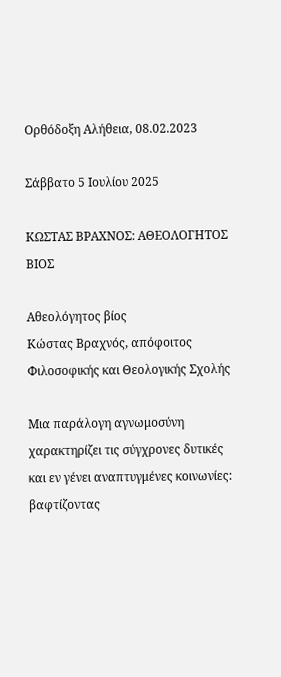Ορθόδοξη Αλήθεια, 08.02.2023

Σάββατο 5 Ιουλίου 2025

ΚΩΣΤΑΣ ΒΡΑΧΝΟΣ: ΑΘΕΟΛΟΓΗΤΟΣ ΒΙΟΣ

Αθεολόγητος βίος
Κώστας Βραχνός, απόφοιτος Φιλοσοφικής και Θεολογικής Σχολής

Μια παράλογη αγνωμοσύνη χαρακτηρίζει τις σύγχρονες δυτικές και εν γένει αναπτυγμένες κοινωνίες: βαφτίζοντας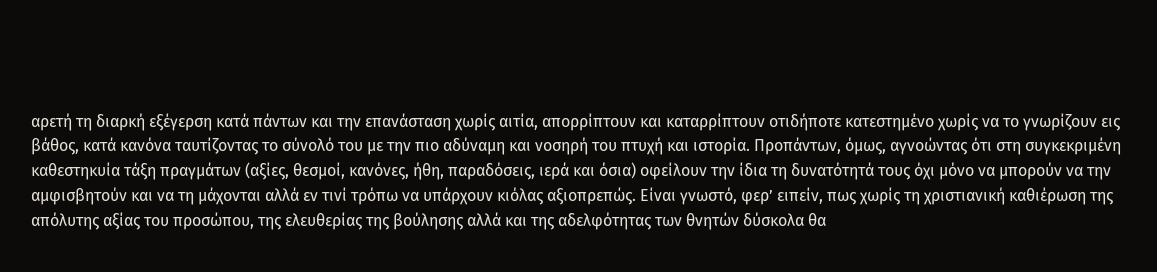αρετή τη διαρκή εξέγερση κατά πάντων και την επανάσταση χωρίς αιτία, απορρίπτουν και καταρρίπτουν οτιδήποτε κατεστημένο χωρίς να το γνωρίζουν εις βάθος, κατά κανόνα ταυτίζοντας το σύνολό του με την πιο αδύναμη και νοσηρή του πτυχή και ιστορία. Προπάντων, όμως, αγνοώντας ότι στη συγκεκριμένη καθεστηκυία τάξη πραγμάτων (αξίες, θεσμοί, κανόνες, ήθη, παραδόσεις, ιερά και όσια) οφείλουν την ίδια τη δυνατότητά τους όχι μόνο να μπορούν να την αμφισβητούν και να τη μάχονται αλλά εν τινί τρόπω να υπάρχουν κιόλας αξιοπρεπώς. Είναι γνωστό, φερ’ ειπείν, πως χωρίς τη χριστιανική καθιέρωση της απόλυτης αξίας του προσώπου, της ελευθερίας της βούλησης αλλά και της αδελφότητας των θνητών δύσκολα θα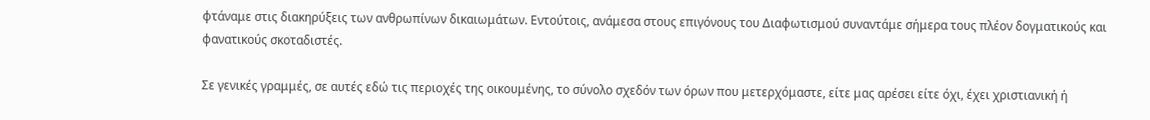φτάναμε στις διακηρύξεις των ανθρωπίνων δικαιωμάτων. Εντούτοις, ανάμεσα στους επιγόνους του Διαφωτισμού συναντάμε σήμερα τους πλέον δογματικούς και φανατικούς σκοταδιστές.

Σε γενικές γραμμές, σε αυτές εδώ τις περιοχές της οικουμένης, το σύνολο σχεδόν των όρων που μετερχόμαστε, είτε μας αρέσει είτε όχι, έχει χριστιανική ή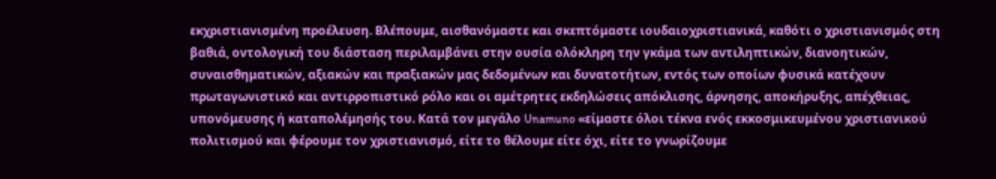εκχριστιανισμένη προέλευση. Βλέπουμε, αισθανόμαστε και σκεπτόμαστε ιουδαιοχριστιανικά, καθότι ο χριστιανισμός στη βαθιά, οντολογική του διάσταση περιλαμβάνει στην ουσία ολόκληρη την γκάμα των αντιληπτικών, διανοητικών, συναισθηματικών, αξιακών και πραξιακών μας δεδομένων και δυνατοτήτων, εντός των οποίων φυσικά κατέχουν πρωταγωνιστικό και αντιρροπιστικό ρόλο και οι αμέτρητες εκδηλώσεις απόκλισης, άρνησης, αποκήρυξης, απέχθειας, υπονόμευσης ή καταπολέμησής του. Κατά τον μεγάλο Unamuno «είμαστε όλοι τέκνα ενός εκκοσμικευμένου χριστιανικού πολιτισμού και φέρουμε τον χριστιανισμό, είτε το θέλουμε είτε όχι, είτε το γνωρίζουμε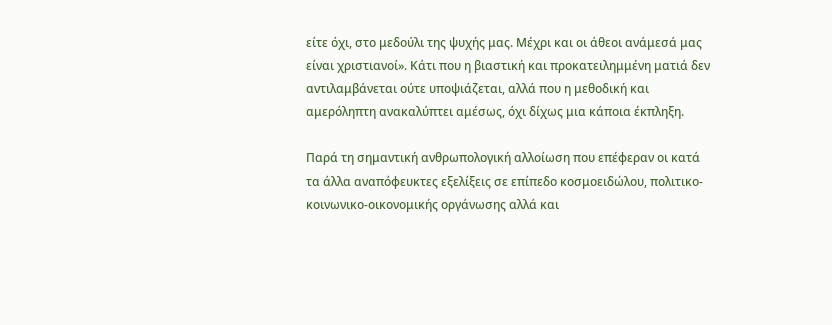είτε όχι, στο μεδούλι της ψυχής μας. Μέχρι και οι άθεοι ανάμεσά μας είναι χριστιανοί». Κάτι που η βιαστική και προκατειλημμένη ματιά δεν αντιλαμβάνεται ούτε υποψιάζεται, αλλά που η μεθοδική και αμερόληπτη ανακαλύπτει αμέσως, όχι δίχως μια κάποια έκπληξη.

Παρά τη σημαντική ανθρωπολογική αλλοίωση που επέφεραν οι κατά τα άλλα αναπόφευκτες εξελίξεις σε επίπεδο κοσμοειδώλου, πολιτικο-κοινωνικο-οικονομικής οργάνωσης αλλά και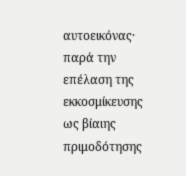αυτοεικόνας· παρά την επέλαση της εκκοσμίκευσης ως βίαιης πριμοδότησης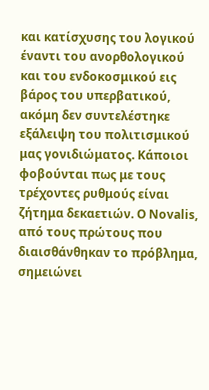και κατίσχυσης του λογικού έναντι του ανορθολογικού και του ενδοκοσμικού εις βάρος του υπερβατικού, ακόμη δεν συντελέστηκε εξάλειψη του πολιτισμικού μας γονιδιώματος. Κάποιοι φοβούνται πως με τους τρέχοντες ρυθμούς είναι ζήτημα δεκαετιών. Ο Novalis, από τους πρώτους που διαισθάνθηκαν το πρόβλημα, σημειώνει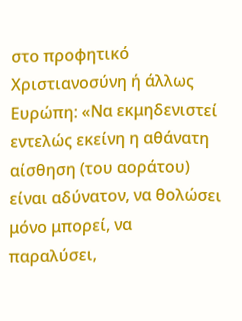στο προφητικό Χριστιανοσύνη ή άλλως Ευρώπη: «Να εκμηδενιστεί εντελώς εκείνη η αθάνατη αίσθηση (του αοράτου) είναι αδύνατον, να θολώσει μόνο μπορεί, να παραλύσει,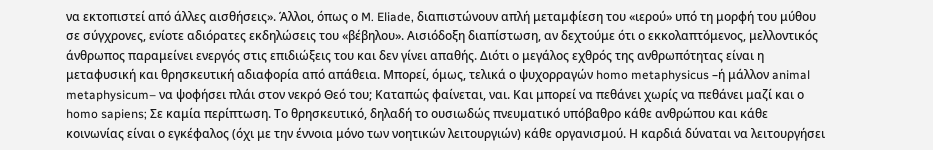να εκτοπιστεί από άλλες αισθήσεις». Άλλοι, όπως ο M. Eliade, διαπιστώνουν απλή μεταμφίεση του «ιερού» υπό τη μορφή του μύθου σε σύγχρονες, ενίοτε αδιόρατες εκδηλώσεις του «βέβηλου». Αισιόδοξη διαπίστωση, αν δεχτούμε ότι ο εκκολαπτόμενος, μελλοντικός άνθρωπος παραμείνει ενεργός στις επιδιώξεις του και δεν γίνει απαθής. Διότι ο μεγάλος εχθρός της ανθρωπότητας είναι η μεταφυσική και θρησκευτική αδιαφορία από απάθεια. Μπορεί, όμως, τελικά ο ψυχορραγών homo metaphysicus –ή μάλλον animal metaphysicum– να ψοφήσει πλάι στον νεκρό Θεό του; Καταπώς φαίνεται, ναι. Και μπορεί να πεθάνει χωρίς να πεθάνει μαζί και ο homo sapiens; Σε καμία περίπτωση. Το θρησκευτικό, δηλαδή το ουσιωδώς πνευματικό υπόβαθρο κάθε ανθρώπου και κάθε κοινωνίας είναι ο εγκέφαλος (όχι με την έννοια μόνο των νοητικών λειτουργιών) κάθε οργανισμού. Η καρδιά δύναται να λειτουργήσει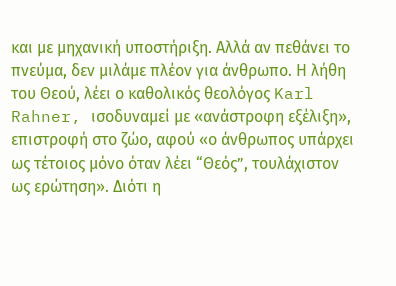και με μηχανική υποστήριξη. Αλλά αν πεθάνει το πνεύμα, δεν μιλάμε πλέον για άνθρωπο. Η λήθη του Θεού, λέει ο καθολικός θεολόγος Karl Rahner, ισοδυναμεί με «ανάστροφη εξέλιξη», επιστροφή στο ζώο, αφού «ο άνθρωπος υπάρχει ως τέτοιος μόνο όταν λέει “Θεός”, τουλάχιστον ως ερώτηση». Διότι η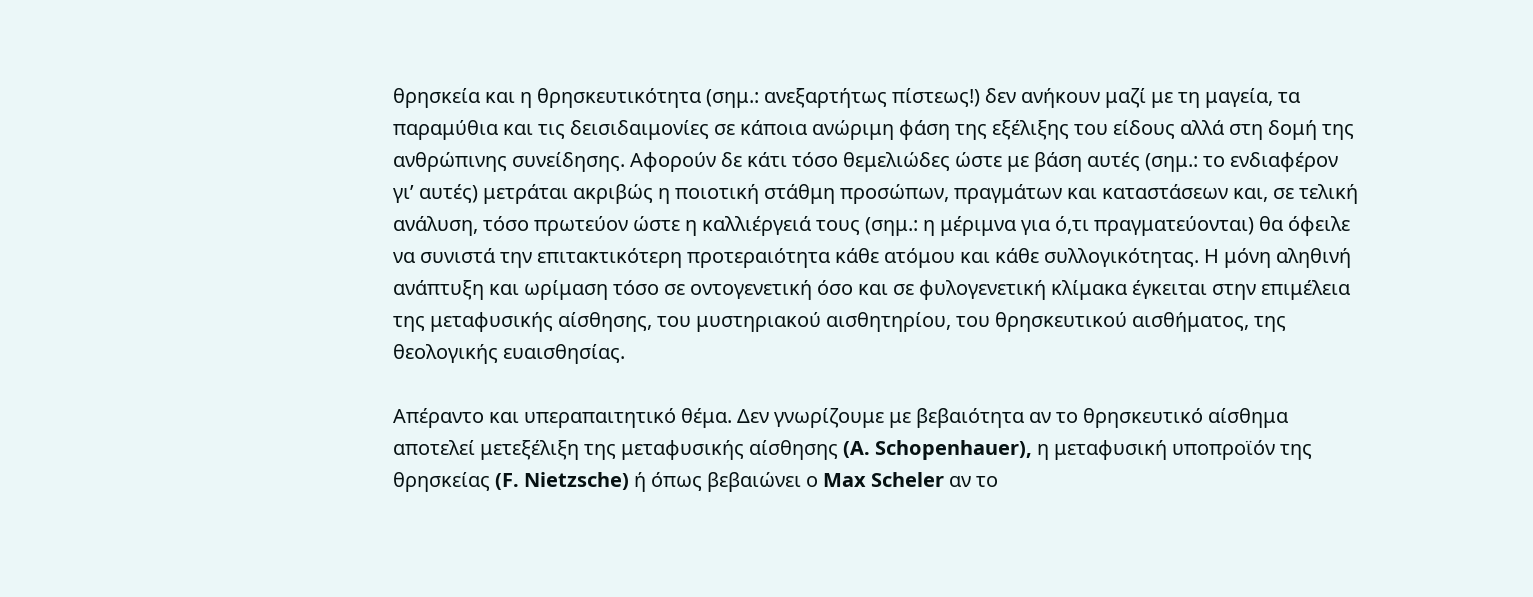θρησκεία και η θρησκευτικότητα (σημ.: ανεξαρτήτως πίστεως!) δεν ανήκουν μαζί με τη μαγεία, τα παραμύθια και τις δεισιδαιμονίες σε κάποια ανώριμη φάση της εξέλιξης του είδους αλλά στη δομή της ανθρώπινης συνείδησης. Αφορούν δε κάτι τόσο θεμελιώδες ώστε με βάση αυτές (σημ.: το ενδιαφέρον γι’ αυτές) μετράται ακριβώς η ποιοτική στάθμη προσώπων, πραγμάτων και καταστάσεων και, σε τελική ανάλυση, τόσο πρωτεύον ώστε η καλλιέργειά τους (σημ.: η μέριμνα για ό,τι πραγματεύονται) θα όφειλε να συνιστά την επιτακτικότερη προτεραιότητα κάθε ατόμου και κάθε συλλογικότητας. Η μόνη αληθινή ανάπτυξη και ωρίμαση τόσο σε οντογενετική όσο και σε φυλογενετική κλίμακα έγκειται στην επιμέλεια της μεταφυσικής αίσθησης, του μυστηριακού αισθητηρίου, του θρησκευτικού αισθήματος, της θεολογικής ευαισθησίας.

Απέραντο και υπεραπαιτητικό θέμα. Δεν γνωρίζουμε με βεβαιότητα αν το θρησκευτικό αίσθημα αποτελεί μετεξέλιξη της μεταφυσικής αίσθησης (A. Schopenhauer), η μεταφυσική υποπροϊόν της θρησκείας (F. Nietzsche) ή όπως βεβαιώνει ο Max Scheler αν το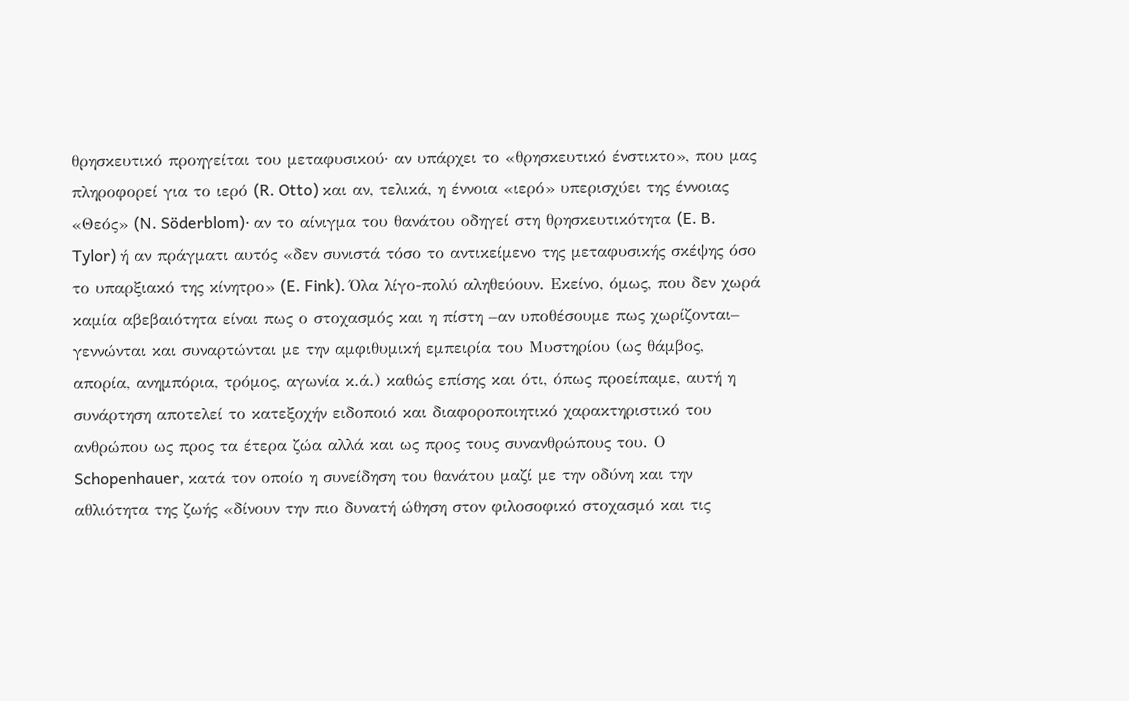θρησκευτικό προηγείται του μεταφυσικού· αν υπάρχει το «θρησκευτικό ένστικτο», που μας πληροφορεί για το ιερό (R. Otto) και αν, τελικά, η έννοια «ιερό» υπερισχύει της έννοιας «Θεός» (N. Söderblom)· αν το αίνιγμα του θανάτου οδηγεί στη θρησκευτικότητα (E. B. Tylor) ή αν πράγματι αυτός «δεν συνιστά τόσο το αντικείμενο της μεταφυσικής σκέψης όσο το υπαρξιακό της κίνητρο» (E. Fink). Όλα λίγο-πολύ αληθεύουν. Εκείνο, όμως, που δεν χωρά καμία αβεβαιότητα είναι πως ο στοχασμός και η πίστη –αν υποθέσουμε πως χωρίζονται– γεννώνται και συναρτώνται με την αμφιθυμική εμπειρία του Μυστηρίου (ως θάμβος, απορία, ανημπόρια, τρόμος, αγωνία κ.ά.) καθώς επίσης και ότι, όπως προείπαμε, αυτή η συνάρτηση αποτελεί το κατεξοχήν ειδοποιό και διαφοροποιητικό χαρακτηριστικό του ανθρώπου ως προς τα έτερα ζώα αλλά και ως προς τους συνανθρώπους του. Ο Schopenhauer, κατά τον οποίο η συνείδηση του θανάτου μαζί με την οδύνη και την αθλιότητα της ζωής «δίνουν την πιο δυνατή ώθηση στον φιλοσοφικό στοχασμό και τις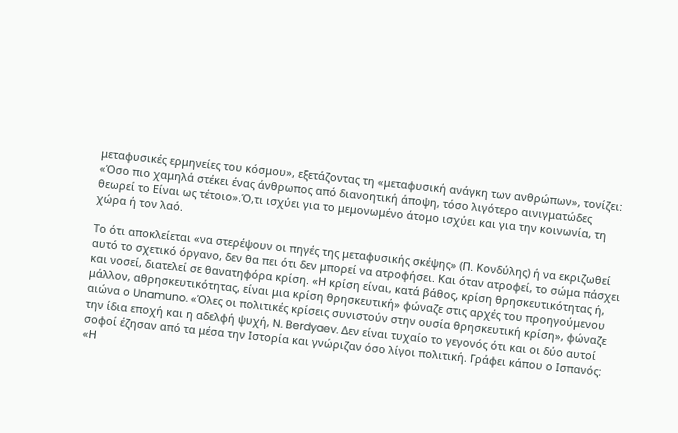μεταφυσικές ερμηνείες του κόσμου», εξετάζοντας τη «μεταφυσική ανάγκη των ανθρώπων», τονίζει: «Όσο πιο χαμηλά στέκει ένας άνθρωπος από διανοητική άποψη, τόσο λιγότερο αινιγματώδες θεωρεί το Είναι ως τέτοιο».Ό,τι ισχύει για το μεμονωμένο άτομο ισχύει και για την κοινωνία, τη χώρα ή τον λαό.

Το ότι αποκλείεται «να στερέψουν οι πηγές της μεταφυσικής σκέψης» (Π. Κονδύλης) ή να εκριζωθεί αυτό το σχετικό όργανο, δεν θα πει ότι δεν μπορεί να ατροφήσει. Και όταν ατροφεί, το σώμα πάσχει και νοσεί, διατελεί σε θανατηφόρα κρίση. «Η κρίση είναι, κατά βάθος, κρίση θρησκευτικότητας ή, μάλλον, αθρησκευτικότητας, είναι μια κρίση θρησκευτική» φώναζε στις αρχές του προηγούμενου αιώνα ο Unamuno. «Όλες οι πολιτικές κρίσεις συνιστούν στην ουσία θρησκευτική κρίση», φώναζε την ίδια εποχή και η αδελφή ψυχή, N. Berdyaev. Δεν είναι τυχαίο το γεγονός ότι και οι δύο αυτοί σοφοί έζησαν από τα μέσα την Ιστορία και γνώριζαν όσο λίγοι πολιτική. Γράφει κάπου ο Ισπανός: «Η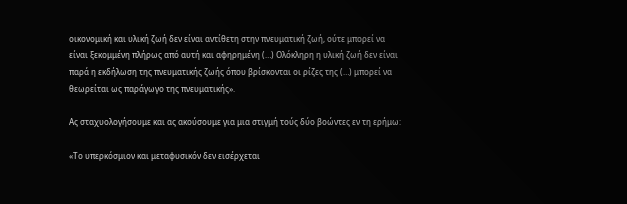οικονομική και υλική ζωή δεν είναι αντίθετη στην πνευματική ζωή, ούτε μπορεί να είναι ξεκομμένη πλήρως από αυτή και αφηρημένη (…) Ολόκληρη η υλική ζωή δεν είναι παρά η εκδήλωση της πνευματικής ζωής όπου βρίσκονται οι ρίζες της (…) μπορεί να θεωρείται ως παράγωγο της πνευματικής».

Ας σταχυολογήσουμε και ας ακούσουμε για μια στιγμή τούς δύο βοώντες εν τη ερήμω:

«Το υπερκόσμιον και μεταφυσικόν δεν εισέρχεται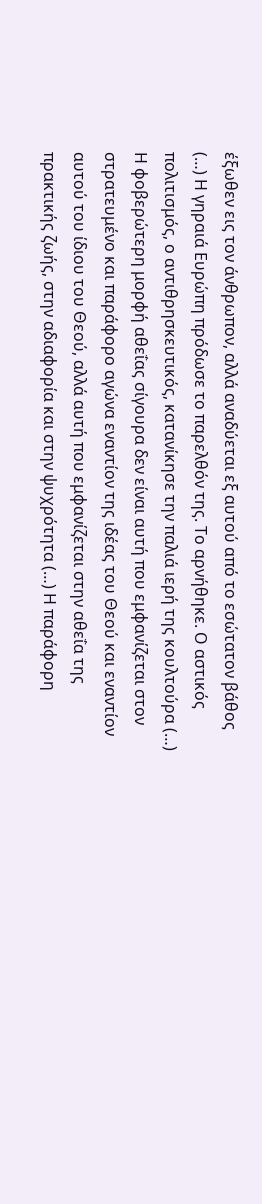έξωθεν εις τον άνθρωπον, αλλά αναδύεται εξ αυτού από το εσώτατον βάθος (…) Η γηραιά Ευρώπη πρόδωσε το παρελθόν της. Το αρνήθηκε. Ο αστικός πολιτισμός, ο αντιθρησκευτικός, κατανίκησε την παλιά ιερή της κουλτούρα (…) Η φοβερώτερη μορφή αθεΐας σίγουρα δεν είναι αυτή που εμφανίζεται στον στρατευμένο και παράφορο αγώνα εναντίον της ιδέας του Θεού και εναντίον αυτού του ίδιου του Θεού, αλλά αυτή που εμφανίζεται στην αθεΐα της πρακτικής ζωής, στην αδιαφορία και στην ψυχρότητα (…) Η παράφορη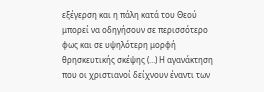εξέγερση και η πάλη κατά του Θεού μπορεί να οδηγήσουν σε περισσότερο φως και σε υψηλότερη μορφή θρησκευτικής σκέψης (…) Η αγανάκτηση που οι χριστιανοί δείχνουν έναντι των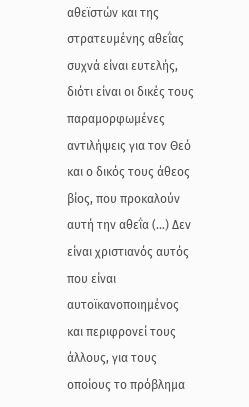αθεϊστών και της στρατευμένης αθεΐας συχνά είναι ευτελής, διότι είναι οι δικές τους παραμορφωμένες αντιλήψεις για τον Θεό και ο δικός τους άθεος βίος, που προκαλούν αυτή την αθεΐα (…) Δεν είναι χριστιανός αυτός που είναι αυτοϊκανοποιημένος και περιφρονεί τους άλλους, για τους οποίους το πρόβλημα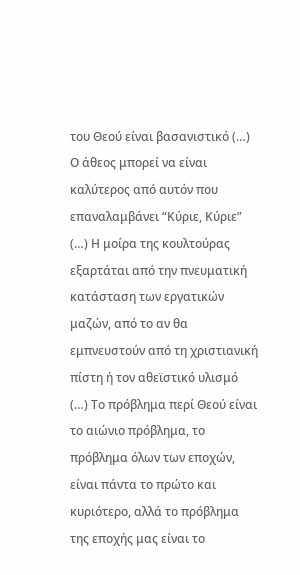του Θεού είναι βασανιστικό (…) Ο άθεος μπορεί να είναι καλύτερος από αυτόν που επαναλαμβάνει “Κύριε, Κύριε” (…) Η μοίρα της κουλτούρας εξαρτάται από την πνευματική κατάσταση των εργατικών μαζών, από το αν θα εμπνευστούν από τη χριστιανική πίστη ή τον αθεϊστικό υλισμό (…) Το πρόβλημα περί Θεού είναι το αιώνιο πρόβλημα, το πρόβλημα όλων των εποχών, είναι πάντα το πρώτο και κυριότερο, αλλά το πρόβλημα της εποχής μας είναι το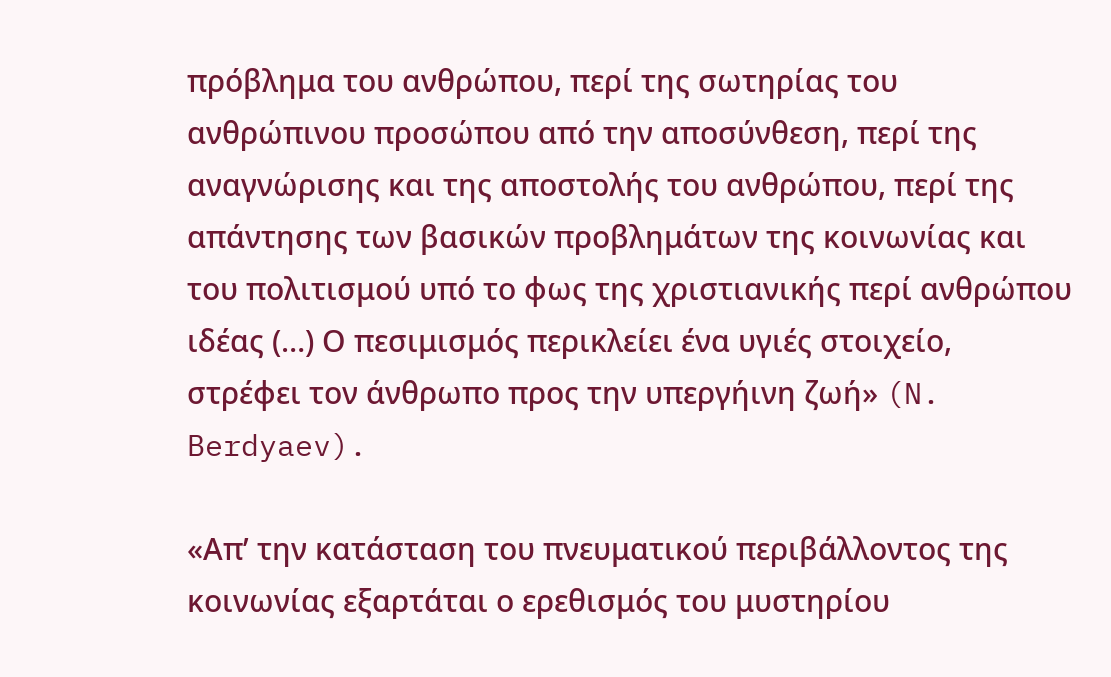πρόβλημα του ανθρώπου, περί της σωτηρίας του ανθρώπινου προσώπου από την αποσύνθεση, περί της αναγνώρισης και της αποστολής του ανθρώπου, περί της απάντησης των βασικών προβλημάτων της κοινωνίας και του πολιτισμού υπό το φως της χριστιανικής περί ανθρώπου ιδέας (…) Ο πεσιμισμός περικλείει ένα υγιές στοιχείο, στρέφει τον άνθρωπο προς την υπεργήινη ζωή» (N. Berdyaev).

«Απ’ την κατάσταση του πνευματικού περιβάλλοντος της κοινωνίας εξαρτάται ο ερεθισμός του μυστηρίου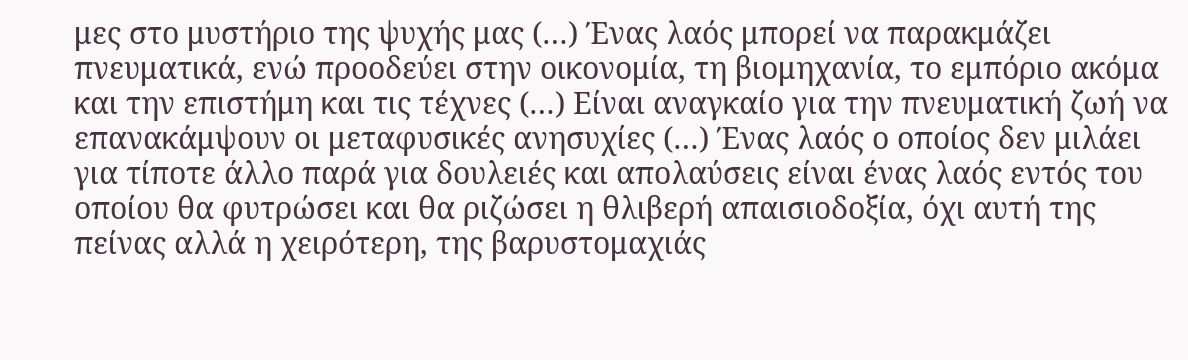μες στο μυστήριο της ψυχής μας (…) Ένας λαός μπορεί να παρακμάζει πνευματικά, ενώ προοδεύει στην οικονομία, τη βιομηχανία, το εμπόριο ακόμα και την επιστήμη και τις τέχνες (…) Είναι αναγκαίο για την πνευματική ζωή να επανακάμψουν οι μεταφυσικές ανησυχίες (…) Ένας λαός ο οποίος δεν μιλάει για τίποτε άλλο παρά για δουλειές και απολαύσεις είναι ένας λαός εντός του οποίου θα φυτρώσει και θα ριζώσει η θλιβερή απαισιοδοξία, όχι αυτή της πείνας αλλά η χειρότερη, της βαρυστομαχιάς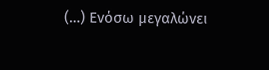(…) Ενόσω μεγαλώνει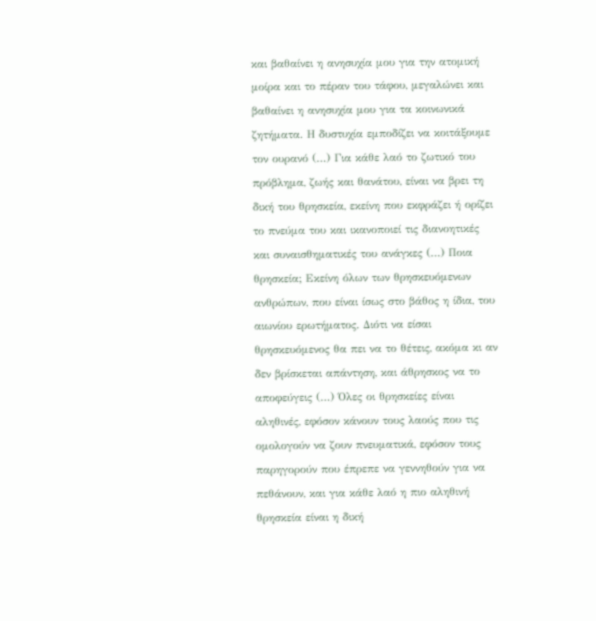και βαθαίνει η ανησυχία μου για την ατομική μοίρα και το πέραν του τάφου, μεγαλώνει και βαθαίνει η ανησυχία μου για τα κοινωνικά ζητήματα. Η δυστυχία εμποδίζει να κοιτάξουμε τον ουρανό (…) Για κάθε λαό το ζωτικό του πρόβλημα, ζωής και θανάτου, είναι να βρει τη δική του θρησκεία, εκείνη που εκφράζει ή ορίζει το πνεύμα του και ικανοποιεί τις διανοητικές και συναισθηματικές του ανάγκες (…) Ποια θρησκεία; Εκείνη όλων των θρησκευόμενων ανθρώπων, που είναι ίσως στο βάθος η ίδια, του αιωνίου ερωτήματος. Διότι να είσαι θρησκευόμενος θα πει να το θέτεις, ακόμα κι αν δεν βρίσκεται απάντηση, και άθρησκος να το αποφεύγεις (…) Όλες οι θρησκείες είναι αληθινές, εφόσον κάνουν τους λαούς που τις ομολογούν να ζουν πνευματικά, εφόσον τους παρηγορούν που έπρεπε να γεννηθούν για να πεθάνουν, και για κάθε λαό η πιο αληθινή θρησκεία είναι η δική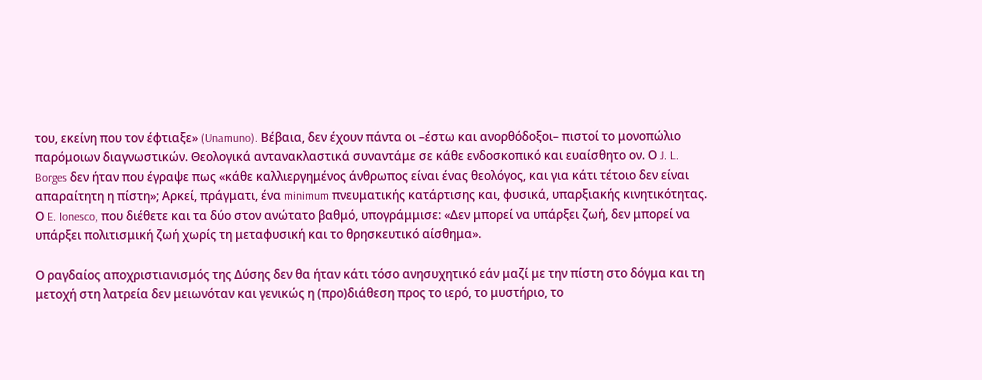του, εκείνη που τον έφτιαξε» (Unamuno). Βέβαια, δεν έχουν πάντα οι –έστω και ανορθόδοξοι– πιστοί το μονοπώλιο παρόμοιων διαγνωστικών. Θεολογικά αντανακλαστικά συναντάμε σε κάθε ενδοσκοπικό και ευαίσθητο ον. Ο J. L. Borges δεν ήταν που έγραψε πως «κάθε καλλιεργημένος άνθρωπος είναι ένας θεολόγος, και για κάτι τέτοιο δεν είναι απαραίτητη η πίστη»; Αρκεί, πράγματι, ένα minimum πνευματικής κατάρτισης και, φυσικά, υπαρξιακής κινητικότητας. Ο E. Ionesco, που διέθετε και τα δύο στον ανώτατο βαθμό, υπογράμμισε: «Δεν μπορεί να υπάρξει ζωή, δεν μπορεί να υπάρξει πολιτισμική ζωή χωρίς τη μεταφυσική και το θρησκευτικό αίσθημα».

Ο ραγδαίος αποχριστιανισμός της Δύσης δεν θα ήταν κάτι τόσο ανησυχητικό εάν μαζί με την πίστη στο δόγμα και τη μετοχή στη λατρεία δεν μειωνόταν και γενικώς η (προ)διάθεση προς το ιερό, το μυστήριο, το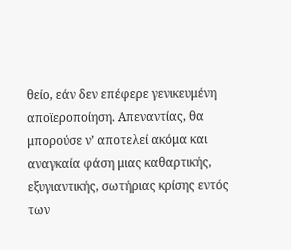θείο, εάν δεν επέφερε γενικευμένη αποϊεροποίηση. Απεναντίας, θα μπορούσε ν’ αποτελεί ακόμα και αναγκαία φάση μιας καθαρτικής, εξυγιαντικής, σωτήριας κρίσης εντός των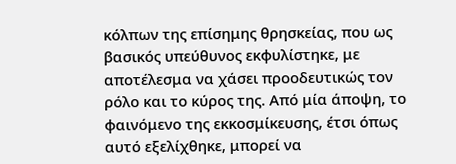κόλπων της επίσημης θρησκείας, που ως βασικός υπεύθυνος εκφυλίστηκε, με αποτέλεσμα να χάσει προοδευτικώς τον ρόλο και το κύρος της. Από μία άποψη, το φαινόμενο της εκκοσμίκευσης, έτσι όπως αυτό εξελίχθηκε, μπορεί να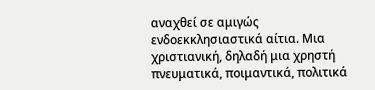αναχθεί σε αμιγώς ενδοεκκλησιαστικά αίτια. Μια χριστιανική, δηλαδή μια χρηστή πνευματικά, ποιμαντικά, πολιτικά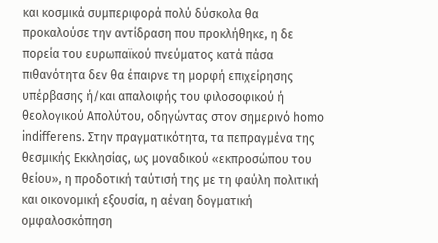και κοσμικά συμπεριφορά πολύ δύσκολα θα προκαλούσε την αντίδραση που προκλήθηκε, η δε πορεία του ευρωπαϊκού πνεύματος κατά πάσα πιθανότητα δεν θα έπαιρνε τη μορφή επιχείρησης υπέρβασης ή/και απαλοιφής του φιλοσοφικού ή θεολογικού Απολύτου, οδηγώντας στον σημερινό homo indifferens. Στην πραγματικότητα, τα πεπραγμένα της θεσμικής Εκκλησίας, ως μοναδικού «εκπροσώπου του θείου», η προδοτική ταύτισή της με τη φαύλη πολιτική και οικονομική εξουσία, η αέναη δογματική ομφαλοσκόπηση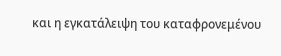και η εγκατάλειψη του καταφρονεμένου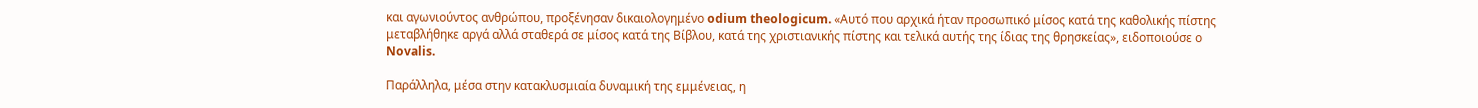και αγωνιούντος ανθρώπου, προξένησαν δικαιολογημένο odium theologicum. «Αυτό που αρχικά ήταν προσωπικό μίσος κατά της καθολικής πίστης μεταβλήθηκε αργά αλλά σταθερά σε μίσος κατά της Βίβλου, κατά της χριστιανικής πίστης και τελικά αυτής της ίδιας της θρησκείας», ειδοποιούσε ο Novalis.

Παράλληλα, μέσα στην κατακλυσμιαία δυναμική της εμμένειας, η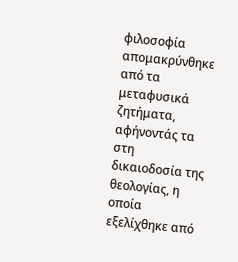φιλοσοφία απομακρύνθηκε από τα μεταφυσικά ζητήματα, αφήνοντάς τα στη δικαιοδοσία της θεολογίας, η οποία εξελίχθηκε από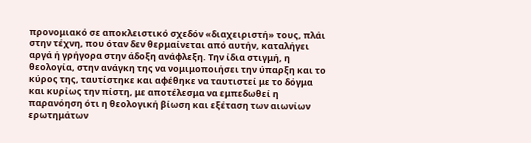προνομιακό σε αποκλειστικό σχεδόν «διαχειριστή» τους, πλάι στην τέχνη, που όταν δεν θερμαίνεται από αυτήν, καταλήγει αργά ή γρήγορα στην άδοξη ανάφλεξη. Την ίδια στιγμή, η θεολογία, στην ανάγκη της να νομιμοποιήσει την ύπαρξη και το κύρος της, ταυτίστηκε και αφέθηκε να ταυτιστεί με το δόγμα και κυρίως την πίστη, με αποτέλεσμα να εμπεδωθεί η παρανόηση ότι η θεολογική βίωση και εξέταση των αιωνίων ερωτημάτων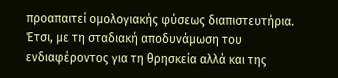προαπαιτεί ομολογιακής φύσεως διαπιστευτήρια. Έτσι, με τη σταδιακή αποδυνάμωση του ενδιαφέροντος για τη θρησκεία αλλά και της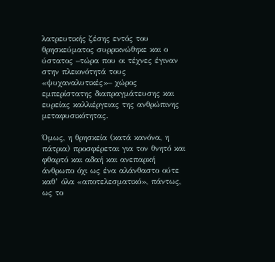λατρευτικής ζέσης εντός του θρησκεύματος συρρικνώθηκε και ο ύστατος –τώρα που οι τέχνες έγιναν στην πλειονότητά τους «ψυχαναλυτικές»– χώρος εμπερίστατης διαπραγμάτευσης και ευρείας καλλιέργειας της ανθρώπινης μεταφυσικότητας.

Όμως, η θρησκεία (κατά κανόνα, η πάτρια) προσφέρεται για τον θνητό και φθαρτό και αδαή και ανεπαρκή άνθρωπο όχι ως ένα αλάνθαστο ούτε καθ’ όλα «αποτελεσματικό», πάντως, ως το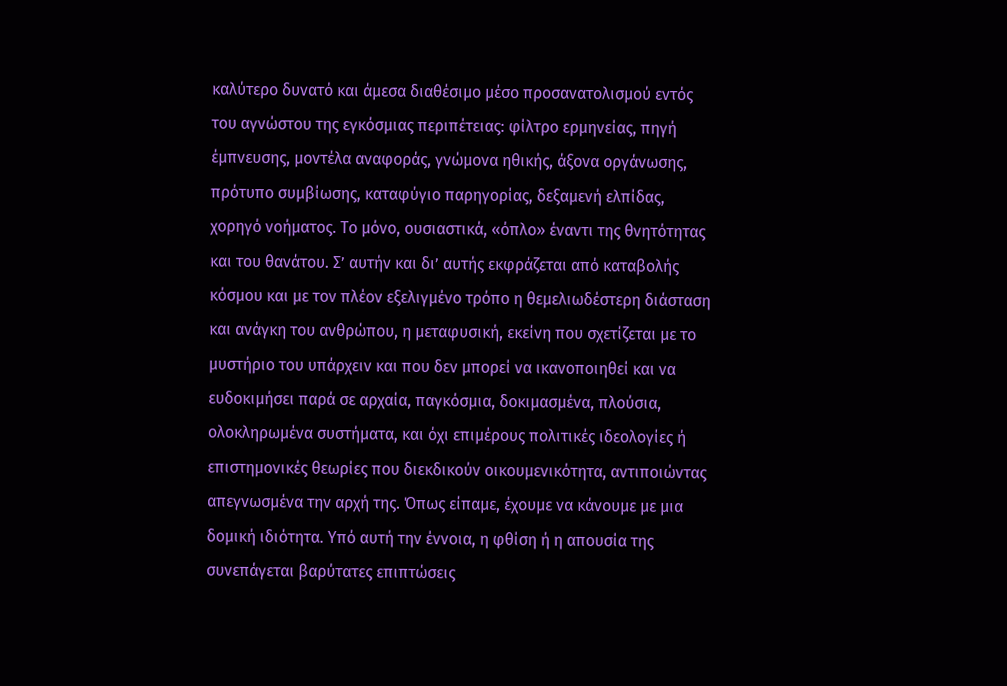καλύτερο δυνατό και άμεσα διαθέσιμο μέσο προσανατολισμού εντός του αγνώστου της εγκόσμιας περιπέτειας: φίλτρο ερμηνείας, πηγή έμπνευσης, μοντέλα αναφοράς, γνώμονα ηθικής, άξονα οργάνωσης, πρότυπο συμβίωσης, καταφύγιο παρηγορίας, δεξαμενή ελπίδας, χορηγό νοήματος. Το μόνο, ουσιαστικά, «όπλο» έναντι της θνητότητας και του θανάτου. Σ’ αυτήν και δι’ αυτής εκφράζεται από καταβολής κόσμου και με τον πλέον εξελιγμένο τρόπο η θεμελιωδέστερη διάσταση και ανάγκη του ανθρώπου, η μεταφυσική, εκείνη που σχετίζεται με το μυστήριο του υπάρχειν και που δεν μπορεί να ικανοποιηθεί και να ευδοκιμήσει παρά σε αρχαία, παγκόσμια, δοκιμασμένα, πλούσια, ολοκληρωμένα συστήματα, και όχι επιμέρους πολιτικές ιδεολογίες ή επιστημονικές θεωρίες που διεκδικούν οικουμενικότητα, αντιποιώντας απεγνωσμένα την αρχή της. Όπως είπαμε, έχουμε να κάνουμε με μια δομική ιδιότητα. Υπό αυτή την έννοια, η φθίση ή η απουσία της συνεπάγεται βαρύτατες επιπτώσεις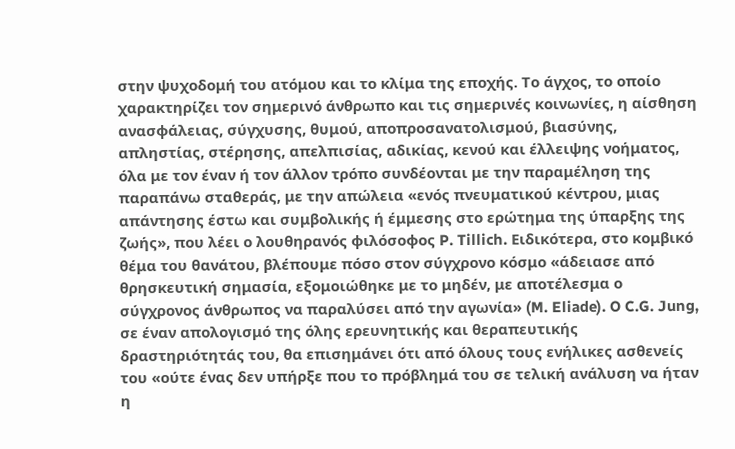στην ψυχοδομή του ατόμου και το κλίμα της εποχής. Το άγχος, το οποίο χαρακτηρίζει τον σημερινό άνθρωπο και τις σημερινές κοινωνίες, η αίσθηση ανασφάλειας, σύγχυσης, θυμού, αποπροσανατολισμού, βιασύνης, απληστίας, στέρησης, απελπισίας, αδικίας, κενού και έλλειψης νοήματος, όλα με τον έναν ή τον άλλον τρόπο συνδέονται με την παραμέληση της παραπάνω σταθεράς, με την απώλεια «ενός πνευματικού κέντρου, μιας απάντησης έστω και συμβολικής ή έμμεσης στο ερώτημα της ύπαρξης της ζωής», που λέει ο λουθηρανός φιλόσοφος P. Tillich. Ειδικότερα, στο κομβικό θέμα του θανάτου, βλέπουμε πόσο στον σύγχρονο κόσμο «άδειασε από θρησκευτική σημασία, εξομοιώθηκε με το μηδέν, με αποτέλεσμα ο σύγχρονος άνθρωπος να παραλύσει από την αγωνία» (M. Eliade). O C.G. Jung, σε έναν απολογισμό της όλης ερευνητικής και θεραπευτικής δραστηριότητάς του, θα επισημάνει ότι από όλους τους ενήλικες ασθενείς του «ούτε ένας δεν υπήρξε που το πρόβλημά του σε τελική ανάλυση να ήταν η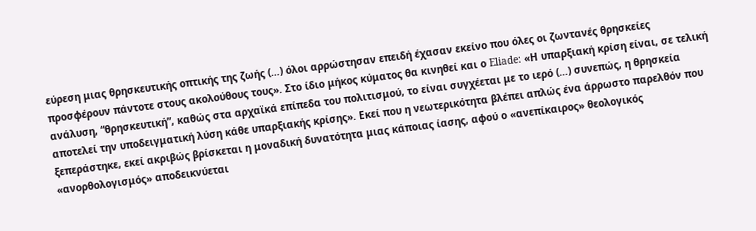εύρεση μιας θρησκευτικής οπτικής της ζωής (…) όλοι αρρώστησαν επειδή έχασαν εκείνο που όλες οι ζωντανές θρησκείες προσφέρουν πάντοτε στους ακολούθους τους». Στο ίδιο μήκος κύματος θα κινηθεί και ο Eliade: «Η υπαρξιακή κρίση είναι, σε τελική ανάλυση, “θρησκευτική”, καθώς στα αρχαϊκά επίπεδα του πολιτισμού, το είναι συγχέεται με το ιερό (…) συνεπώς, η θρησκεία αποτελεί την υποδειγματική λύση κάθε υπαρξιακής κρίσης». Εκεί που η νεωτερικότητα βλέπει απλώς ένα άρρωστο παρελθόν που ξεπεράστηκε, εκεί ακριβώς βρίσκεται η μοναδική δυνατότητα μιας κάποιας ίασης, αφού ο «ανεπίκαιρος» θεολογικός «ανορθολογισμός» αποδεικνύεται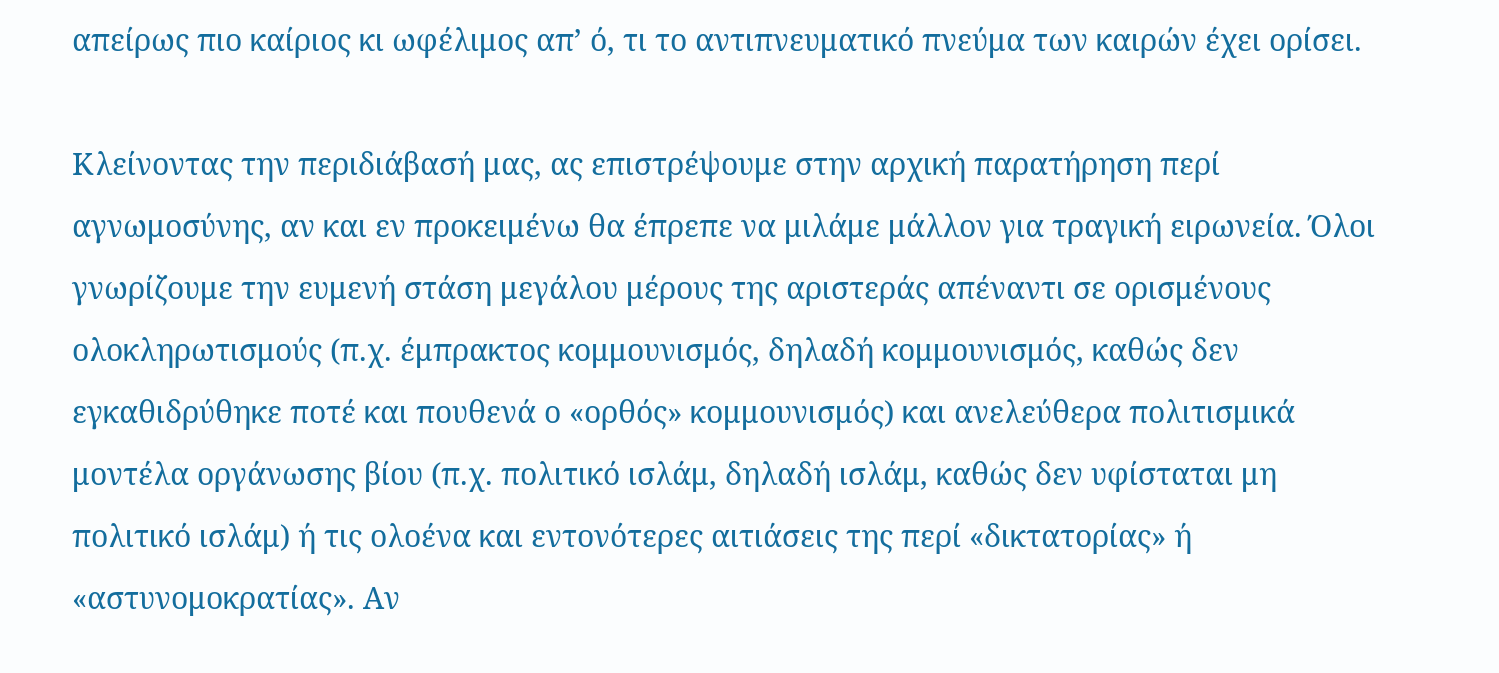απείρως πιο καίριος κι ωφέλιμος απ’ ό, τι το αντιπνευματικό πνεύμα των καιρών έχει ορίσει.

Κλείνοντας την περιδιάβασή μας, ας επιστρέψουμε στην αρχική παρατήρηση περί αγνωμοσύνης, αν και εν προκειμένω θα έπρεπε να μιλάμε μάλλον για τραγική ειρωνεία. Όλοι γνωρίζουμε την ευμενή στάση μεγάλου μέρους της αριστεράς απέναντι σε ορισμένους ολοκληρωτισμούς (π.χ. έμπρακτος κομμουνισμός, δηλαδή κομμουνισμός, καθώς δεν εγκαθιδρύθηκε ποτέ και πουθενά ο «ορθός» κομμουνισμός) και ανελεύθερα πολιτισμικά μοντέλα οργάνωσης βίου (π.χ. πολιτικό ισλάμ, δηλαδή ισλάμ, καθώς δεν υφίσταται μη πολιτικό ισλάμ) ή τις ολοένα και εντονότερες αιτιάσεις της περί «δικτατορίας» ή «αστυνομοκρατίας». Αν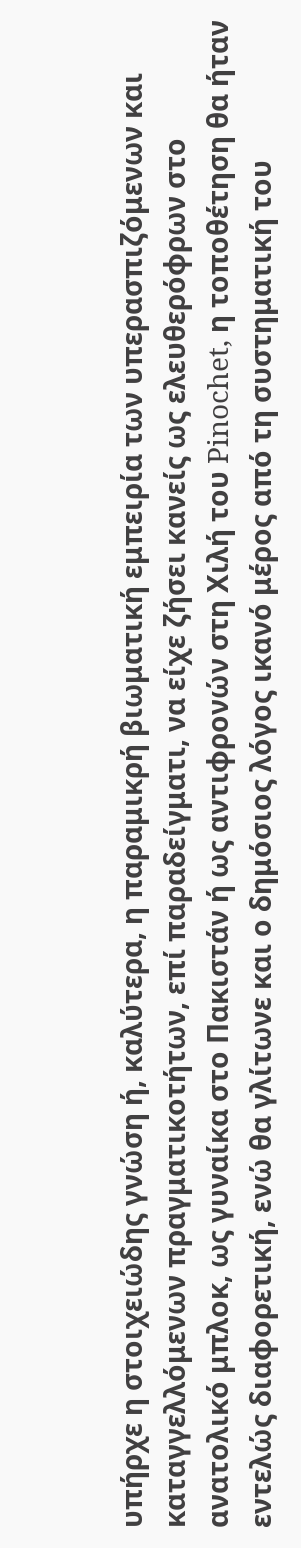υπήρχε η στοιχειώδης γνώση ή, καλύτερα, η παραμικρή βιωματική εμπειρία των υπερασπιζόμενων και καταγγελλόμενων πραγματικοτήτων, επί παραδείγματι, να είχε ζήσει κανείς ως ελευθερόφρων στο ανατολικό μπλοκ, ως γυναίκα στο Πακιστάν ή ως αντιφρονών στη Χιλή του Pinochet, η τοποθέτηση θα ήταν εντελώς διαφορετική, ενώ θα γλίτωνε και ο δημόσιος λόγος ικανό μέρος από τη συστηματική του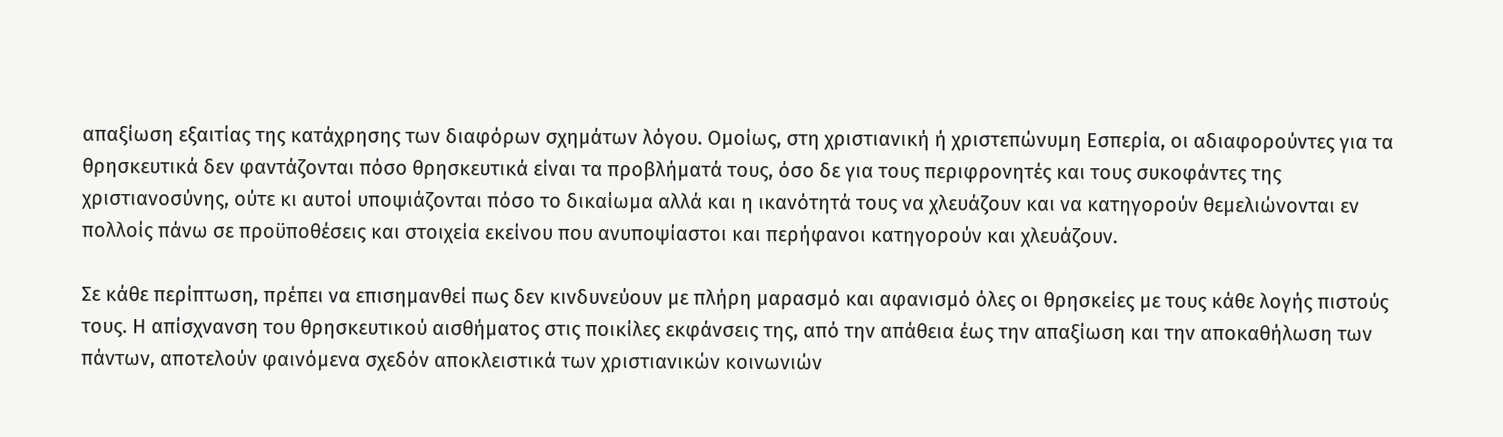απαξίωση εξαιτίας της κατάχρησης των διαφόρων σχημάτων λόγου. Ομοίως, στη χριστιανική ή χριστεπώνυμη Εσπερία, οι αδιαφορούντες για τα θρησκευτικά δεν φαντάζονται πόσο θρησκευτικά είναι τα προβλήματά τους, όσο δε για τους περιφρονητές και τους συκοφάντες της χριστιανοσύνης, ούτε κι αυτοί υποψιάζονται πόσο το δικαίωμα αλλά και η ικανότητά τους να χλευάζουν και να κατηγορούν θεμελιώνονται εν πολλοίς πάνω σε προϋποθέσεις και στοιχεία εκείνου που ανυποψίαστοι και περήφανοι κατηγορούν και χλευάζουν.

Σε κάθε περίπτωση, πρέπει να επισημανθεί πως δεν κινδυνεύουν με πλήρη μαρασμό και αφανισμό όλες οι θρησκείες με τους κάθε λογής πιστούς τους. Η απίσχνανση του θρησκευτικού αισθήματος στις ποικίλες εκφάνσεις της, από την απάθεια έως την απαξίωση και την αποκαθήλωση των πάντων, αποτελούν φαινόμενα σχεδόν αποκλειστικά των χριστιανικών κοινωνιών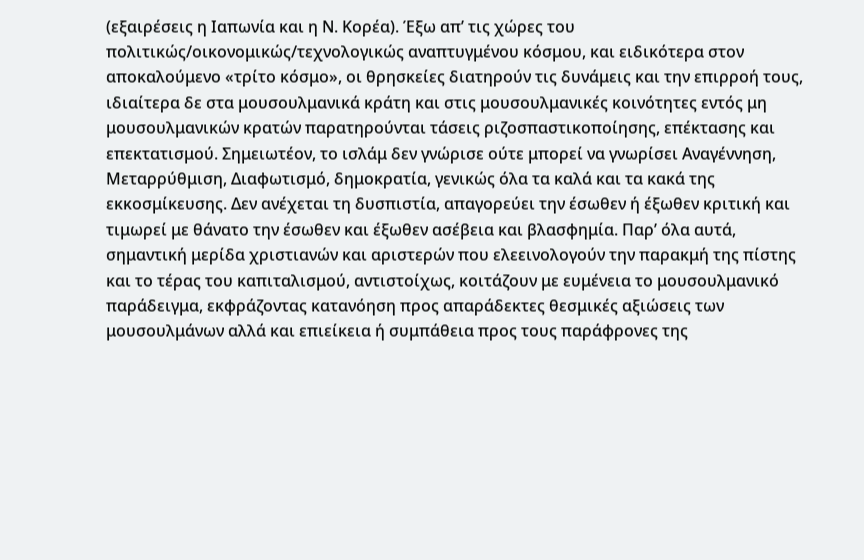(εξαιρέσεις η Ιαπωνία και η Ν. Κορέα). Έξω απ’ τις χώρες του πολιτικώς/οικονομικώς/τεχνολογικώς αναπτυγμένου κόσμου, και ειδικότερα στον αποκαλούμενο «τρίτο κόσμο», οι θρησκείες διατηρούν τις δυνάμεις και την επιρροή τους, ιδιαίτερα δε στα μουσουλμανικά κράτη και στις μουσουλμανικές κοινότητες εντός μη μουσουλμανικών κρατών παρατηρούνται τάσεις ριζοσπαστικοποίησης, επέκτασης και επεκτατισμού. Σημειωτέον, το ισλάμ δεν γνώρισε ούτε μπορεί να γνωρίσει Αναγέννηση, Μεταρρύθμιση, Διαφωτισμό, δημοκρατία, γενικώς όλα τα καλά και τα κακά της εκκοσμίκευσης. Δεν ανέχεται τη δυσπιστία, απαγορεύει την έσωθεν ή έξωθεν κριτική και τιμωρεί με θάνατο την έσωθεν και έξωθεν ασέβεια και βλασφημία. Παρ’ όλα αυτά, σημαντική μερίδα χριστιανών και αριστερών που ελεεινολογούν την παρακμή της πίστης και το τέρας του καπιταλισμού, αντιστοίχως, κοιτάζουν με ευμένεια το μουσουλμανικό παράδειγμα, εκφράζοντας κατανόηση προς απαράδεκτες θεσμικές αξιώσεις των μουσουλμάνων αλλά και επιείκεια ή συμπάθεια προς τους παράφρονες της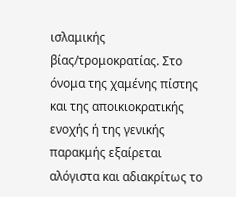ισλαμικής βίας/τρομοκρατίας. Στο όνομα της χαμένης πίστης και της αποικιοκρατικής ενοχής ή της γενικής παρακμής εξαίρεται αλόγιστα και αδιακρίτως το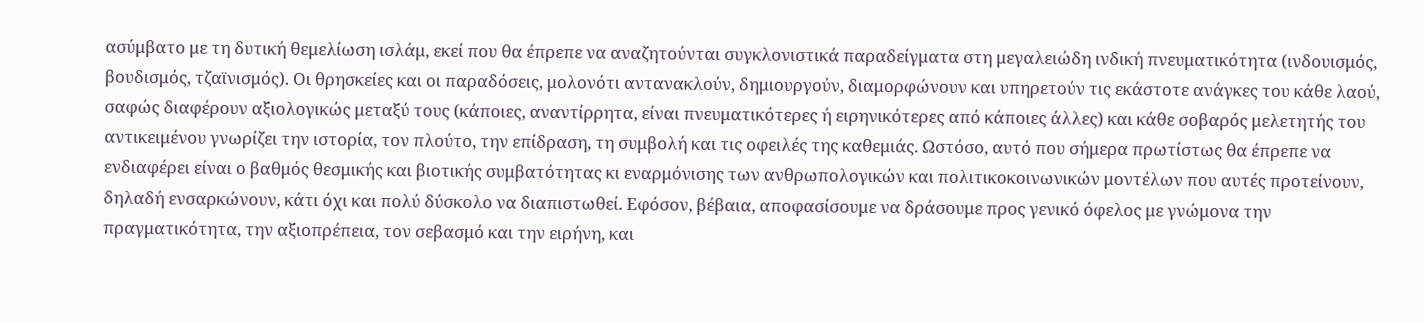ασύμβατο με τη δυτική θεμελίωση ισλάμ, εκεί που θα έπρεπε να αναζητούνται συγκλονιστικά παραδείγματα στη μεγαλειώδη ινδική πνευματικότητα (ινδουισμός, βουδισμός, τζαϊνισμός). Οι θρησκείες και οι παραδόσεις, μολονότι αντανακλούν, δημιουργούν, διαμορφώνουν και υπηρετούν τις εκάστοτε ανάγκες του κάθε λαού, σαφώς διαφέρουν αξιολογικώς μεταξύ τους (κάποιες, αναντίρρητα, είναι πνευματικότερες ή ειρηνικότερες από κάποιες άλλες) και κάθε σοβαρός μελετητής του αντικειμένου γνωρίζει την ιστορία, τον πλούτο, την επίδραση, τη συμβολή και τις οφειλές της καθεμιάς. Ωστόσο, αυτό που σήμερα πρωτίστως θα έπρεπε να ενδιαφέρει είναι ο βαθμός θεσμικής και βιοτικής συμβατότητας κι εναρμόνισης των ανθρωπολογικών και πολιτικοκοινωνικών μοντέλων που αυτές προτείνουν, δηλαδή ενσαρκώνουν, κάτι όχι και πολύ δύσκολο να διαπιστωθεί. Εφόσον, βέβαια, αποφασίσουμε να δράσουμε προς γενικό όφελος με γνώμονα την πραγματικότητα, την αξιοπρέπεια, τον σεβασμό και την ειρήνη, και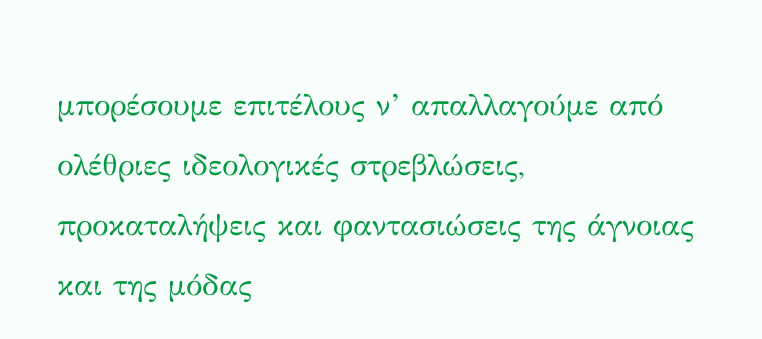μπορέσουμε επιτέλους ν’ απαλλαγούμε από ολέθριες ιδεολογικές στρεβλώσεις, προκαταλήψεις και φαντασιώσεις της άγνοιας και της μόδας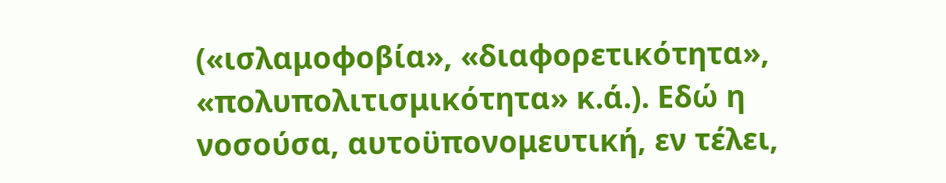(«ισλαμοφοβία», «διαφορετικότητα», «πολυπολιτισμικότητα» κ.ά.). Εδώ η νοσούσα, αυτοϋπονομευτική, εν τέλει,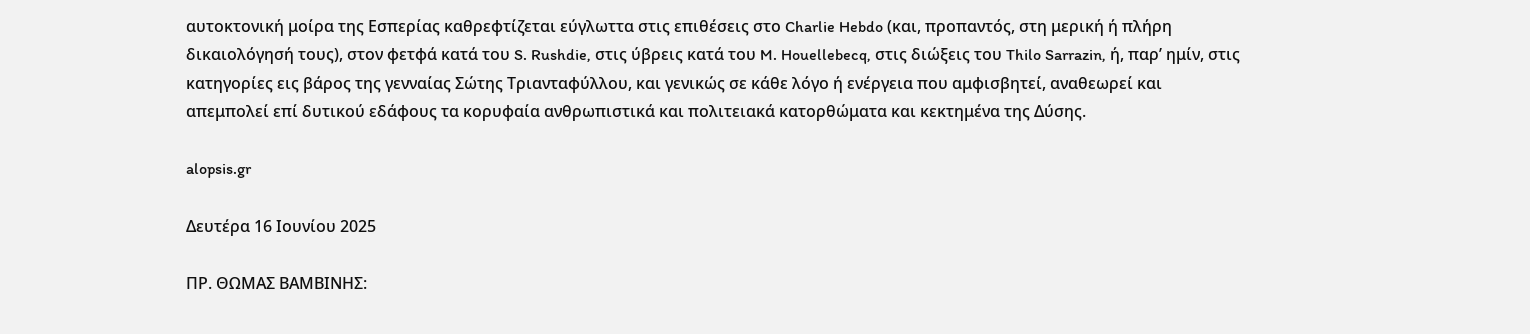αυτοκτονική μοίρα της Εσπερίας καθρεφτίζεται εύγλωττα στις επιθέσεις στο Charlie Hebdo (και, προπαντός, στη μερική ή πλήρη δικαιολόγησή τους), στον φετφά κατά του S. Rushdie, στις ύβρεις κατά του M. Houellebecq, στις διώξεις του Thilo Sarrazin, ή, παρ’ ημίν, στις κατηγορίες εις βάρος της γενναίας Σώτης Τριανταφύλλου, και γενικώς σε κάθε λόγο ή ενέργεια που αμφισβητεί, αναθεωρεί και απεμπολεί επί δυτικού εδάφους τα κορυφαία ανθρωπιστικά και πολιτειακά κατορθώματα και κεκτημένα της Δύσης.

alopsis.gr

Δευτέρα 16 Ιουνίου 2025

ΠΡ. ΘΩΜΑΣ ΒΑΜΒΙΝΗΣ: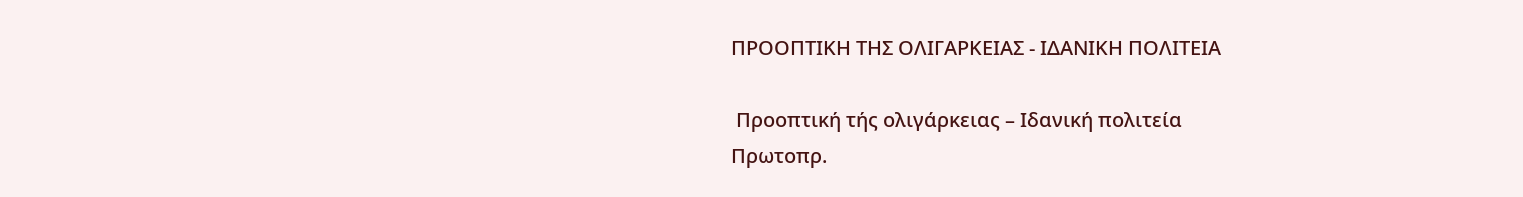ΠΡΟΟΠΤΙΚΗ ΤΗΣ ΟΛΙΓΑΡΚΕΙΑΣ - ΙΔΑΝΙΚΗ ΠΟΛΙΤΕΙΑ

 Προοπτική τής ολιγάρκειας – Ιδανική πολιτεία
Πρωτοπρ.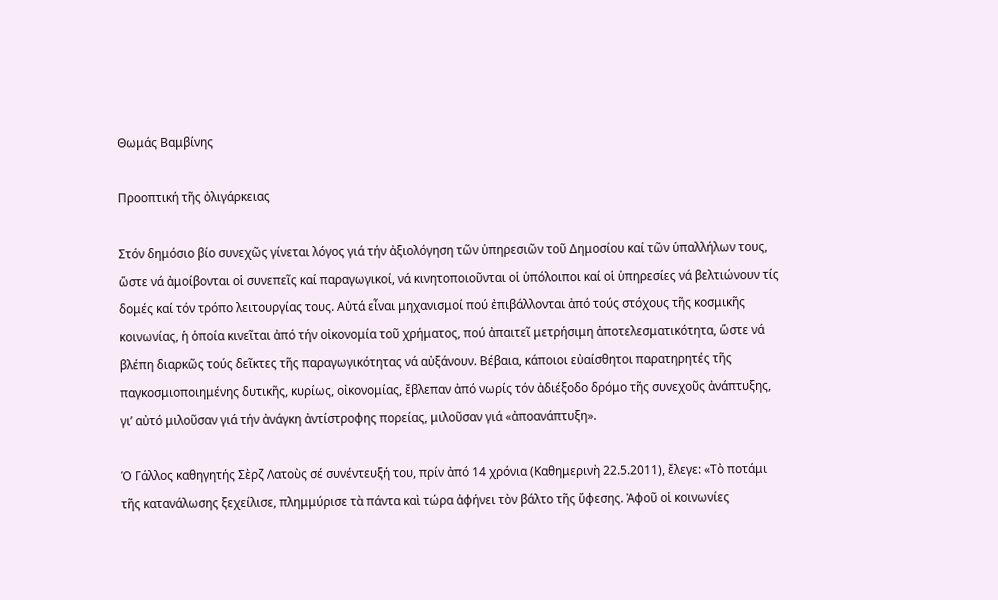Θωμάς Βαμβίνης

Προοπτική τῆς ὀλιγάρκειας

Στόν δημόσιο βίο συνεχῶς γίνεται λόγος γιά τήν ἀξιολόγηση τῶν ὑπηρεσιῶν τοῦ Δημοσίου καί τῶν ὑπαλλήλων τους, ὥστε νά ἀμοίβονται οἱ συνεπεῖς καί παραγωγικοί, νά κινητοποιοῦνται οἱ ὑπόλοιποι καί οἱ ὑπηρεσίες νά βελτιώνουν τίς δομές καί τόν τρόπο λειτουργίας τους. Αὐτά εἶναι μηχανισμοί πού ἐπιβάλλονται ἀπό τούς στόχους τῆς κοσμικῆς κοινωνίας, ἡ ὁποία κινεῖται ἀπό τήν οἰκονομία τοῦ χρήματος, πού ἀπαιτεῖ μετρήσιμη ἀποτελεσματικότητα, ὥστε νά βλέπη διαρκῶς τούς δεῖκτες τῆς παραγωγικότητας νά αὐξάνουν. Βέβαια, κάποιοι εὐαίσθητοι παρατηρητές τῆς παγκοσμιοποιημένης δυτικῆς, κυρίως, οἰκονομίας, ἔβλεπαν ἀπό νωρίς τόν ἀδιέξοδο δρόμο τῆς συνεχοῦς ἀνάπτυξης, γι’ αὐτό μιλοῦσαν γιά τήν ἀνάγκη ἀντίστροφης πορείας, μιλοῦσαν γιά «ἀποανάπτυξη».

Ὁ Γάλλος καθηγητής Σὲρζ Λατοὺς σέ συνέντευξή του, πρίν ἀπό 14 χρόνια (Καθημερινὴ 22.5.2011), ἔλεγε: «Τὸ ποτάμι τῆς κατανάλωσης ξεχείλισε, πλημμύρισε τὰ πάντα καὶ τώρα ἀφήνει τὸν βάλτο τῆς ὕφεσης. Ἀφοῦ οἱ κοινωνίες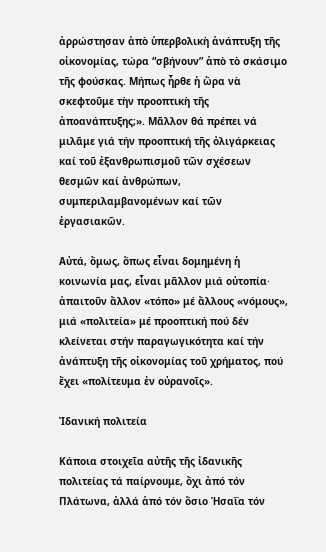ἀρρώστησαν ἀπὸ ὑπερβολικὴ ἀνάπτυξη τῆς οἰκονομίας, τώρα “σβήνουν” ἀπὸ τὸ σκάσιμο τῆς φούσκας. Μήπως ἦρθε ἡ ὥρα νὰ σκεφτοῦμε τὴν προοπτικὴ τῆς ἀποανάπτυξης;». Μᾶλλον θά πρέπει νά μιλᾶμε γιά τήν προοπτική τῆς ὀλιγάρκειας καί τοῦ ἐξανθρωπισμοῦ τῶν σχέσεων θεσμῶν καί ἀνθρώπων, συμπεριλαμβανομένων καί τῶν ἐργασιακῶν.

Αὐτά, ὅμως, ὅπως εἶναι δομημένη ἡ κοινωνία μας, εἶναι μᾶλλον μιά οὐτοπία· ἀπαιτοῦν ἄλλον «τόπο» μέ ἄλλους «νόμους», μιά «πολιτεία» μέ προοπτική πού δέν κλείνεται στήν παραγωγικότητα καί τήν ἀνάπτυξη τῆς οἰκονομίας τοῦ χρήματος, πού ἔχει «πολίτευμα ἐν οὐρανοῖς».

Ἰδανική πολιτεία

Κάποια στοιχεῖα αὐτῆς τῆς ἰδανικῆς πολιτείας τά παίρνουμε, ὄχι ἀπό τόν Πλάτωνα, ἀλλά ἀπό τόν ὅσιο Ἠσαΐα τόν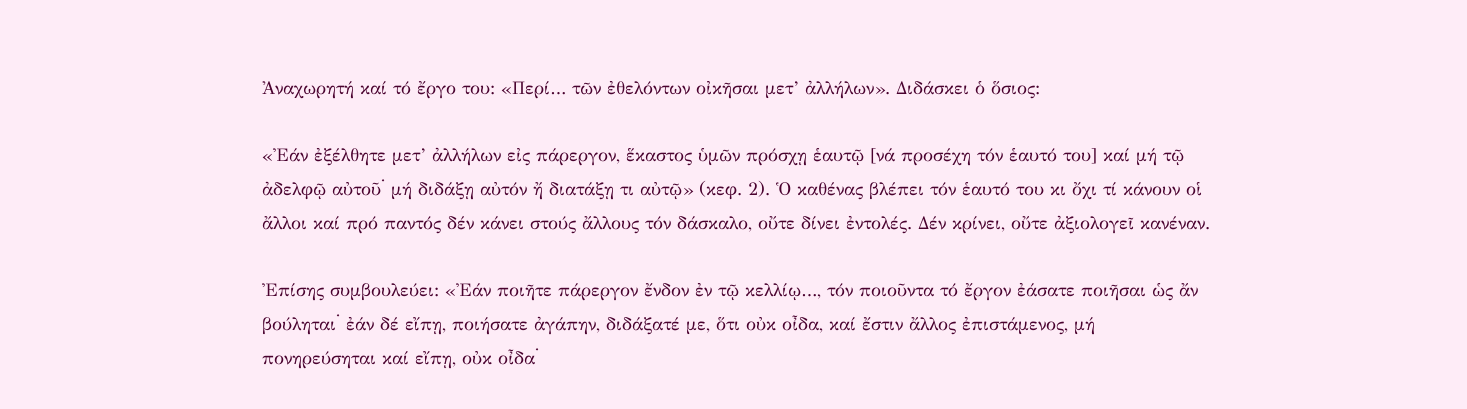Ἀναχωρητή καί τό ἔργο του: «Περί… τῶν ἐθελόντων οἰκῆσαι μετ’ ἀλλήλων». Διδάσκει ὁ ὅσιος:

«Ἐάν ἐξέλθητε μετ’ ἀλλήλων εἰς πάρεργον, ἕκαστος ὑμῶν πρόσχῃ ἑαυτῷ [νά προσέχη τόν ἑαυτό του] καί μή τῷ ἀδελφῷ αὐτοῦ﮲ μή διδάξῃ αὐτόν ἤ διατάξῃ τι αὐτῷ» (κεφ. 2). Ὁ καθένας βλέπει τόν ἑαυτό του κι ὄχι τί κάνουν οἱ ἄλλοι καί πρό παντός δέν κάνει στούς ἄλλους τόν δάσκαλο, οὔτε δίνει ἐντολές. Δέν κρίνει, οὔτε ἀξιολογεῖ κανέναν.

Ἐπίσης συμβουλεύει: «Ἐάν ποιῆτε πάρεργον ἔνδον ἐν τῷ κελλίῳ…, τόν ποιοῦντα τό ἔργον ἐάσατε ποιῆσαι ὡς ἄν βούληται﮲ ἐάν δέ εἴπῃ, ποιήσατε ἀγάπην, διδάξατέ με, ὅτι οὐκ οἶδα, καί ἔστιν ἄλλος ἐπιστάμενος, μή πονηρεύσηται καί εἴπῃ, οὐκ οἶδα﮲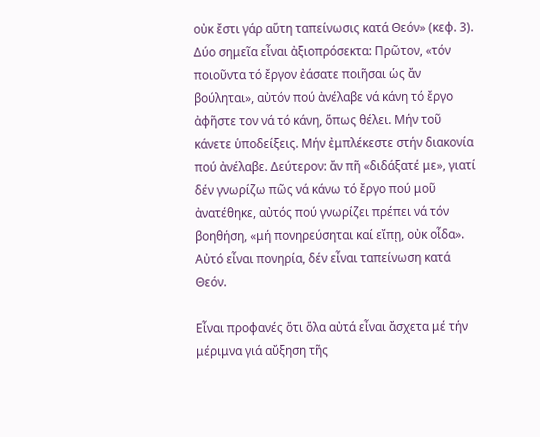οὐκ ἔστι γάρ αὕτη ταπείνωσις κατά Θεόν» (κεφ. 3). Δύο σημεῖα εἶναι ἀξιοπρόσεκτα: Πρῶτον, «τόν ποιοῦντα τό ἔργον ἐάσατε ποιῆσαι ὡς ἄν βούληται», αὐτόν πού ἀνέλαβε νά κάνη τό ἔργο ἀφῆστε τον νά τό κάνη, ὅπως θέλει. Μήν τοῦ κάνετε ὑποδείξεις. Μήν ἐμπλέκεστε στήν διακονία πού ἀνέλαβε. Δεύτερον: ἄν πῆ «διδάξατέ με», γιατί δέν γνωρίζω πῶς νά κάνω τό ἔργο πού μοῦ ἀνατέθηκε, αὐτός πού γνωρίζει πρέπει νά τόν βοηθήση, «μή πονηρεύσηται καί εἴπῃ, οὐκ οἶδα». Αὐτό εἶναι πονηρία, δέν εἶναι ταπείνωση κατά Θεόν.

Εἶναι προφανές ὅτι ὅλα αὐτά εἶναι ἄσχετα μέ τήν μέριμνα γιά αὔξηση τῆς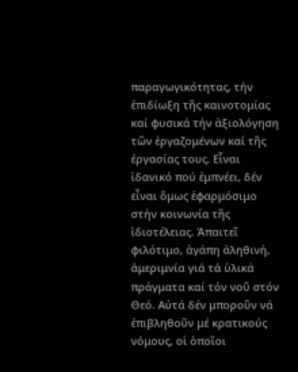παραγωγικότητας, τήν ἐπιδίωξη τῆς καινοτομίας καί φυσικά τήν ἀξιολόγηση τῶν ἐργαζομένων καί τῆς ἐργασίας τους. Εἶναι ἰδανικό πού ἐμπνέει, δέν εἶναι ὅμως ἐφαρμόσιμο στήν κοινωνία τῆς ἰδιοτέλειας. Ἀπαιτεῖ φιλότιμο, ἀγάπη ἀληθινή, ἀμεριμνία γιά τά ὑλικά πράγματα καί τόν νοῦ στόν Θεό. Αὐτά δέν μποροῦν νά ἐπιβληθοῦν μέ κρατικούς νόμους, οἱ ὁποῖοι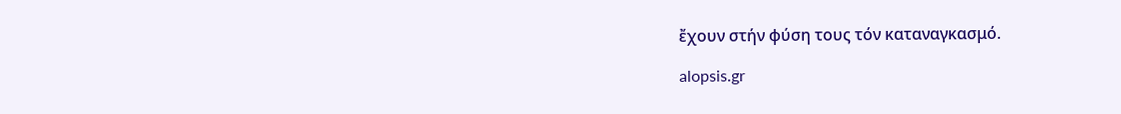ἔχουν στήν φύση τους τόν καταναγκασμό.

alopsis.gr